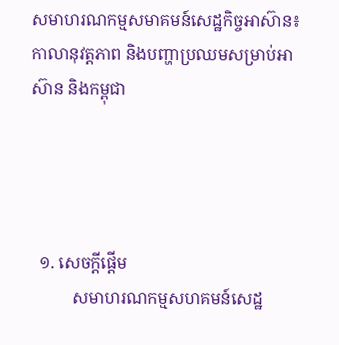សមាហរណកម្មសមាគមន៍សេដ្ឋកិច្ចអាស៊ាន៖ កាលានុវត្តភាព និងបញ្ហាប្រឈមសម្រាប់អាស៊ាន និងកម្ពុជា




  ១. សេចក្តីផ្តើម
          សមាហរណកម្មសហគមន៍សេដ្ឋ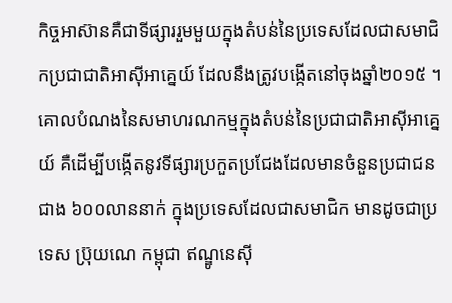កិច្ចអាស៊ានគឺជាទីផ្សាររួមមួយក្នុងតំបន់នៃប្រទេសដែលជាសមាជិកប្រជាជាតិអាស៊ីអាគ្នេយ៍ ដែលនឹងត្រូវបង្កើតនៅចុងឆ្នាំ២០១៥ ។ គោលបំណងនៃសមាហរណកម្មក្នុងតំបន់នៃប្រជាជាតិអាស៊ីអាគ្នេយ៍ គឺដើម្បីបង្កើតនូវទីផ្សារប្រកួតប្រជែងដែលមានចំនួនប្រជាជនជាង ៦០០លាននាក់ ក្នុងប្រទេសដែលជាសមាជិក មានដូចជាប្រទេស ប្រ៊ុយណេ កម្ពុជា ឥណ្ឌូនេស៊ី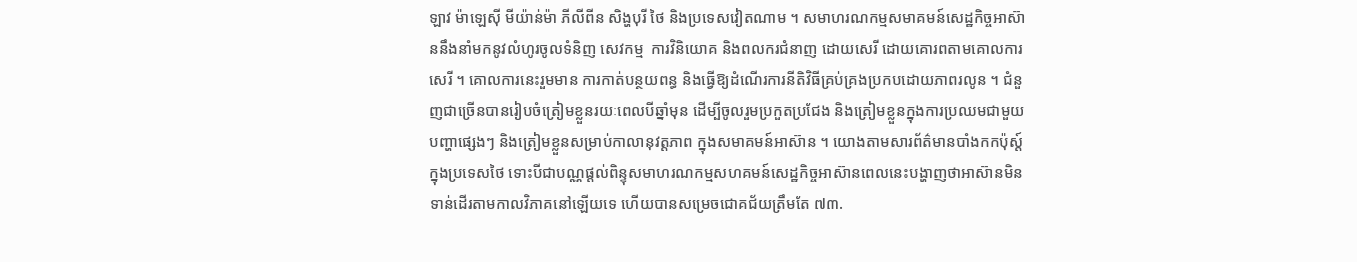ឡាវ ម៉ាឡេស៊ី មីយ៉ាន់ម៉ា ភីលីពីន សិង្ហបុរី ថៃ និងប្រទេសវៀតណាម ។ សមាហរណកម្មសមាគមន៍សេដ្ឋកិច្ចអាស៊ាននឹងនាំមកនូវលំហូរចូលទំនិញ សេវកម្ម  ការវិនិយោគ និងពលករជំនាញ ដោយសេរី ដោយគោរពតាមគោលការសេរី ។ គោលការនេះរួមមាន ការកាត់បន្ថយពន្ធ និងធ្វើឱ្យដំណើរការនីតិវិធីគ្រប់គ្រងប្រកបដោយភាពរលូន ។ ជំនួញជាច្រើនបានរៀបចំត្រៀមខ្លួនរយៈពេលបីឆ្នាំមុន ដើម្បីចូលរួមប្រកួតប្រជែង និងត្រៀមខ្លួនក្នុងការប្រឈមជាមួយបញ្ហាផ្សេងៗ និងត្រៀមខ្លួនសម្រាប់កាលានុវត្តភាព ក្នុងសមាគមន៍អាស៊ាន ។ យោងតាមសារព័ត៌មានបាំងកកប៉ុស្ត៍ក្នុងប្រទេសថៃ ទោះបីជាបណ្ណផ្តល់ពិន្ទុសមាហរណកម្មសហគមន៍សេដ្ឋកិច្ចអាស៊ានពេលនេះបង្ហាញថាអាស៊ានមិនទាន់ដើរតាមកាលវិភាគនៅឡើយទេ ហើយបានសម្រេចជោគជ័យត្រឹមតែ ៧៣.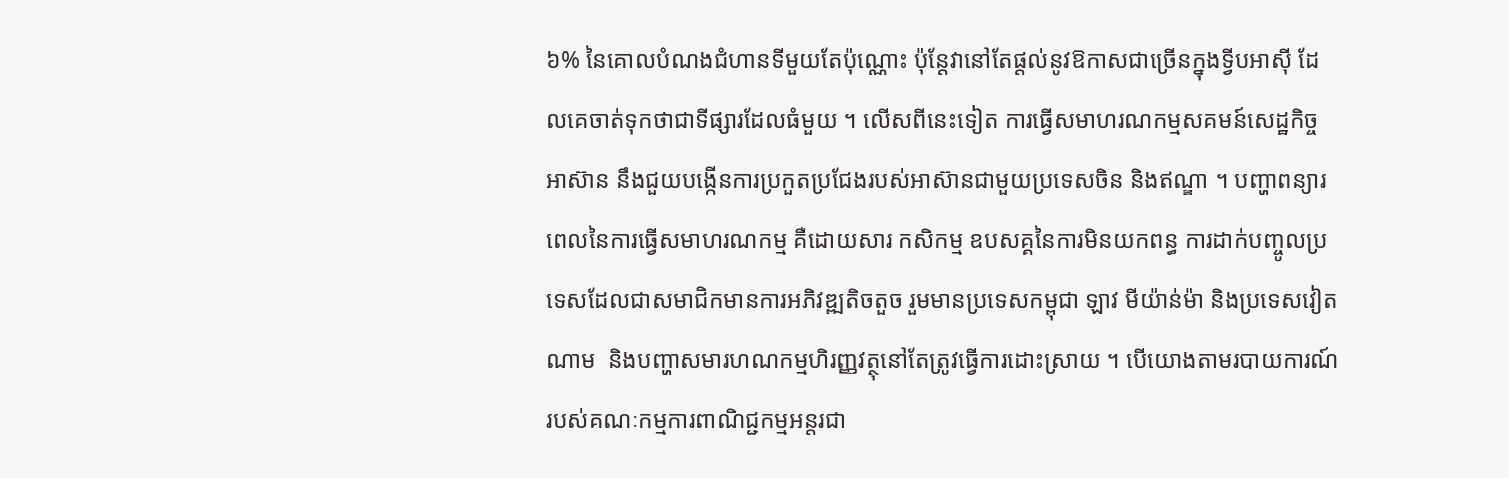៦% នៃគោលបំណងជំហានទីមួយតែប៉ុណ្ណោះ ប៉ុន្តែវានៅតែផ្តល់នូវឱកាសជាច្រើនក្នុងទ្វីបអាស៊ី ដែលគេចាត់ទុកថាជាទីផ្សារដែលធំមួយ ។ លើសពីនេះទៀត ការធ្វើសមាហរណកម្មសគមន៍សេដ្ឋកិច្ចអាស៊ាន នឹងជួយបង្កើនការប្រកួតប្រជែងរបស់អាស៊ានជាមួយប្រទេសចិន និងឥណ្ឌា ។ បញ្ហាពន្យារពេលនៃការធ្វើសមាហរណកម្ម គឺដោយសារ កសិកម្ម ឧបសគ្គនៃការមិនយកពន្ធ ការដាក់បញ្ចូលប្រទេសដែលជាសមាជិកមានការអភិវឌ្ឍតិចតួច រួមមានប្រទេសកម្ពុជា ឡាវ មីយ៉ាន់ម៉ា និងប្រទេសវៀតណាម  និងបញ្ហាសមារហណកម្មហិរញ្ញវត្ថុនៅតែត្រូវធ្វើការដោះស្រាយ ។ បើយោងតាមរបាយការណ៍របស់គណៈកម្មការពាណិជ្ជកម្មអន្តរជា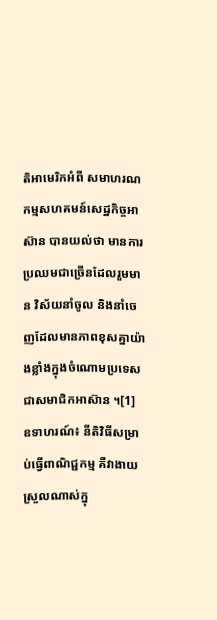តិអាមេរិកអំពី សមាហរណកម្មសហគមន៍សេដ្ឋកិច្ចអាស៊ាន បានយល់ថា មានការប្រឈមជាច្រើនដែលរួមមាន វិស័យនាំចូល និងនាំចេញដែលមានភាពខុសគ្នាយ៉ាងខ្លាំងក្នុងចំណោមប្រទេសជាសមាជិកអាស៊ាន ។[1]  ឧទាហរណ៍៖ នីតិវិធីសម្រាប់ធ្វើពាណិជ្ជកម្ម គឺវាងាយស្រួលណាស់ក្នុ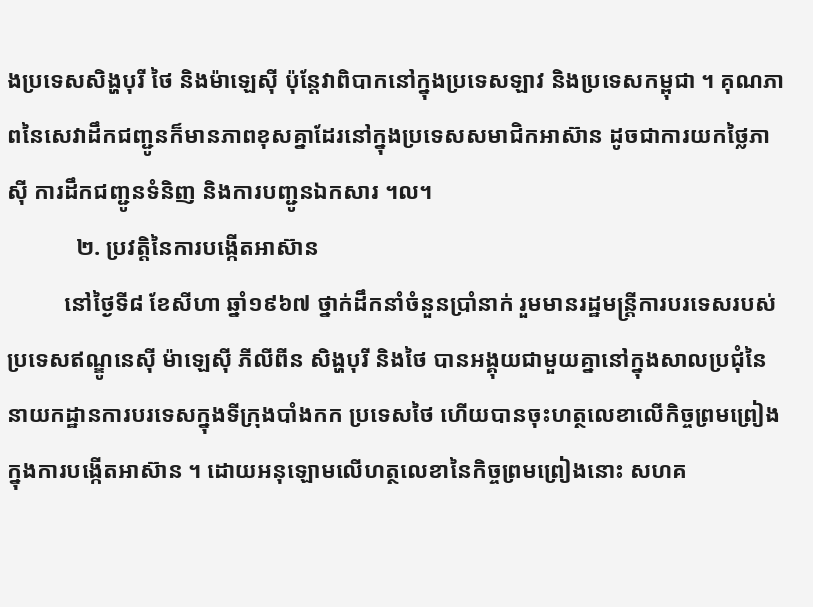ងប្រទេសសិង្ហបុរី ថៃ និងម៉ាឡេស៊ី ប៉ុន្តែវាពិបាកនៅក្នុងប្រទេសឡាវ និងប្រទេសកម្ពុជា ។ គុណភាពនៃសេវាដឹកជញ្ជូនក៏មានភាពខុសគ្នាដែរនៅក្នុងប្រទេសសមាជិកអាស៊ាន ដូចជាការយកថ្លៃភាស៊ី ការដឹកជញ្ជូនទំនិញ និងការបញ្ជូនឯកសារ ។ល។
            ២. ប្រវតិ្តនៃការបង្កើតអាស៊ាន
          នៅថ្ងៃទី៨ ខែសីហា ឆ្នាំ១៩៦៧ ថ្នាក់ដឹកនាំចំនួនប្រាំនាក់ រួមមានរដ្ឋមន្ត្រីការបរទេសរបស់ប្រទេសឥណ្ឌូនេស៊ី ម៉ាឡេស៊ី ភីលីពីន សិង្ហបុរី និងថៃ បានអង្គុយជាមួយគ្នានៅក្នុងសាលប្រជុំនៃនាយកដ្ឋានការបរទេសក្នុងទីក្រុងបាំងកក ប្រទេសថៃ ហើយបានចុះហត្ថលេខាលើកិច្ចព្រមព្រៀងក្នុងការបង្កើតអាស៊ាន ។ ដោយអនុឡោមលើហត្ថលេខានៃកិច្ចព្រមព្រៀងនោះ សហគ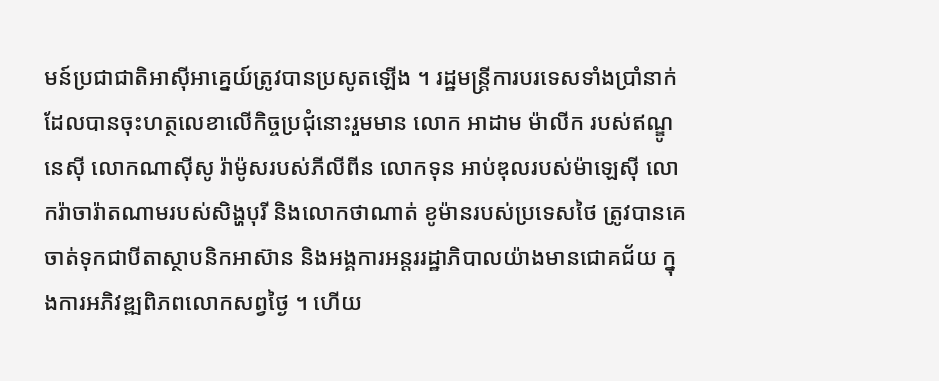មន៍ប្រជាជាតិអាស៊ីអាគ្នេយ៍ត្រូវបានប្រសូតឡើង ។ រដ្ឋមន្រ្តីការបរទេសទាំងប្រាំនាក់ដែលបានចុះហត្ថលេខាលើកិច្ចប្រជុំនោះរួមមាន លោក អាដាម ម៉ាលីក របស់ឥណ្ឌូនេស៊ី លោកណាស៊ីសូ រ៉ាម៉ូសរបស់ភីលីពីន លោកទុន អាប់ឌុលរបស់ម៉ាឡេស៊ី លោករ៉ាចារ៉ាតណាមរបស់សិង្ហបុរី និងលោកថាណាត់ ខូម៉ានរបស់ប្រទេសថៃ ត្រូវបានគេចាត់ទុកជាបីតាស្ថាបនិកអាស៊ាន និងអង្គការអន្តររដ្ឋាភិបាលយ៉ាងមានជោគជ័យ ក្នុងការអភិវឌ្ឍពិភពលោកសព្វថ្ងៃ ។ ហើយ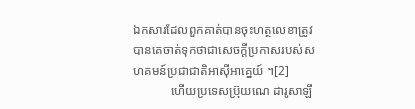ឯកសារដែលពួកគាត់បានចុះហត្ថលេខាត្រូវបានគេចាត់ទុកថាជាសេចក្តីប្រកាសរបស់សហគមន៍ប្រជាជាតិអាស៊ីអាគ្នេយ៍ ។[2]
            ហើយប្រទេសប្រ៊ុយណេ ដារូសាឡឹ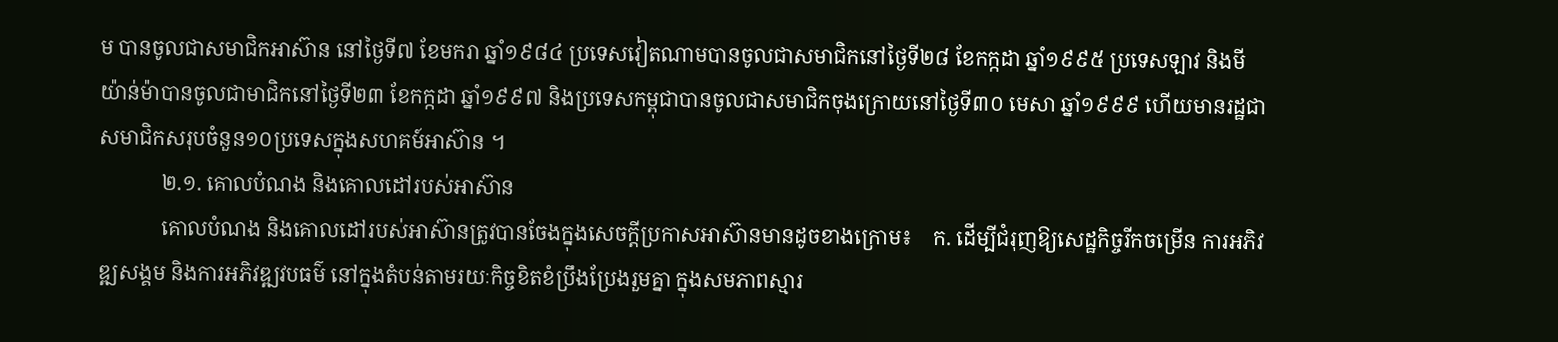ម បានចូលជាសមាជិកអាស៊ាន នៅថ្ងៃទី៧ ខែមករា ឆ្នាំ១៩៨៤ ប្រទេសវៀតណាមបានចូលជាសមាជិកនៅថ្ងៃទី២៨ ខែកក្កដា ឆ្នាំ១៩៩៥ ប្រទេសឡាវ និងមីយ៉ាន់ម៉ាបានចូលជាមាជិកនៅថ្ងៃទី២៣ ខែកក្កដា ឆ្នាំ១៩៩៧ និងប្រទេសកម្ពុជាបានចូលជាសមាជិកចុងក្រោយនៅថ្ងៃទី៣០ មេសា ឆ្នាំ១៩៩៩ ហើយមានរដ្ឋជាសមាជិកសរុបចំនួន១០ប្រទេសក្នុងសហគម៍អាស៊ាន ។
            ២.១. គោលបំណង និងគោលដៅរបស់អាស៊ាន
            គោលបំណង និងគោលដៅរបស់អាស៊ានត្រូវបានចែងក្នុងសេចក្តីប្រកាសអាស៊ានមានដូចខាងក្រោម៖    ក. ដើម្បីជំរុញឱ្យសេដ្ឋកិច្ចរីកចម្រើន ការអភិវឌ្ឍសង្គម និងការអភិវឌ្ឍវបធម៌ នៅក្នុងតំបន់តាមរយៈកិច្ចខិតខំប្រឹងប្រែងរួមគ្នា ក្នុងសមភាពស្មារ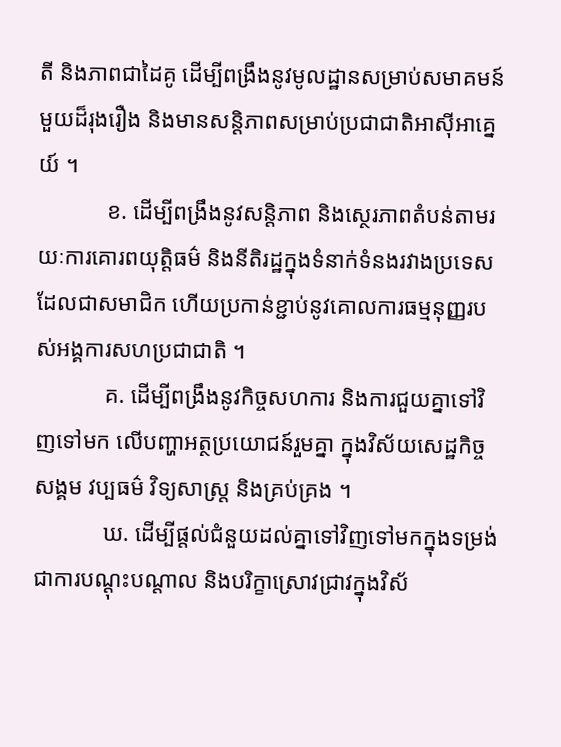តី និងភាពជាដៃគូ ដើម្បីពង្រឹងនូវមូលដ្ឋានសម្រាប់សមាគមន៍មួយដ៏រុងរឿង និងមានសន្តិភាពសម្រាប់ប្រជាជាតិអាស៊ីអាគ្នេយ៍ ។
            ខ. ដើម្បីពង្រឹងនូវសន្តិភាព និងស្ថេរភាពតំបន់តាមរយៈការគោរពយុត្តិធម៌ និងនីតិរដ្ឋក្នុងទំនាក់ទំនងរវាងប្រទេសដែលជាសមាជិក ហើយប្រកាន់ខ្ជាប់នូវគោលការធម្មនុញ្ញរបស់អង្គការសហប្រជាជាតិ ។
            គ. ដើម្បីពង្រឹងនូវកិច្ចសហការ និងការជួយគ្នាទៅវិញទៅមក លើបញ្ហាអត្ថប្រយោជន៍រួមគ្នា ក្នុងវិស័យសេដ្ឋកិច្ច សង្គម វប្បធម៌ វិទ្យសាស្ត្រ និងគ្រប់គ្រង ។
            ឃ. ដើម្បីផ្តល់ជំនួយដល់គ្នាទៅវិញទៅមកក្នុងទម្រង់ជាការបណ្តុះបណ្តាល និងបរិក្ខាស្រោវជ្រាវក្នុងវិស័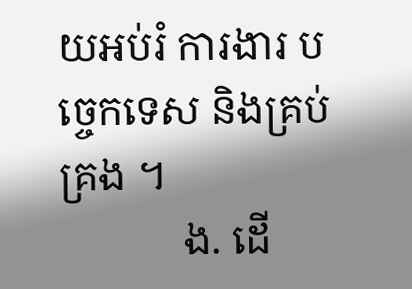យអប់រំ ការងារ បច្ចេកទេស និងគ្រប់គ្រង ។
            ង. ដើ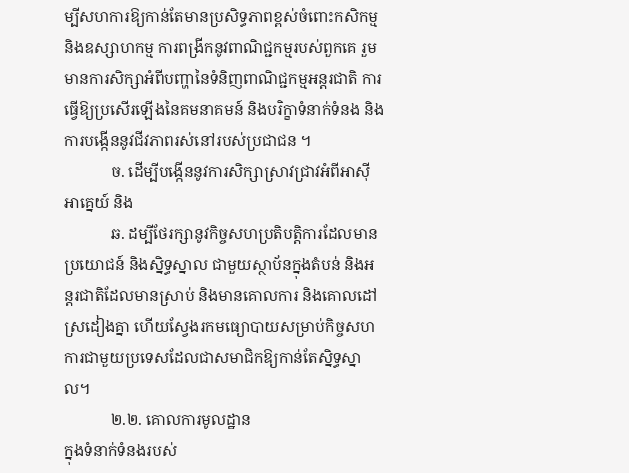ម្បីសហការឱ្យកាន់តែមានប្រសិទ្ធភាពខ្ពស់ចំពោះកសិកម្ម និងឧស្សាហកម្ម ការពង្រីកនូវពាណិជ្ជកម្មរបស់ពួកគេ រួមមានការសិក្សាអំពីបញ្ហានៃទំនិញពាណិជ្ជកម្មអន្តរជាតិ ការធ្វើឱ្យប្រសើរឡើងនៃគមនាគមន៍ និងបរិក្ខាទំនាក់ទំនង និងការបង្កើននូវជីវភាពរស់នៅរបស់ប្រជាជន ។
            ច. ដើម្បីបង្កើននូវការសិក្សាស្រាវជ្រាវអំពីអាស៊ីអាគ្នេយ៍ និង
            ឆ. ដម្បីថែរក្សានូវកិច្ចសហប្រតិបត្តិការដែលមានប្រយោជន៍ និងស្និទ្ធស្នាល ជាមួយស្ថាប័នក្នុងតំបន់ និងអន្តរជាតិដែលមានស្រាប់ និងមានគោលការ និងគោលដៅស្រដៀងគ្នា ហើយស្វែងរកមធ្យោបាយសម្រាប់កិច្ចសហការជាមួយប្រទេសដែលជាសមាជិកឱ្យកាន់តែស្និទ្ធស្នាល។
            ២.២. គោលការមូលដ្ឋាន
ក្នុងទំនាក់ទំនងរបស់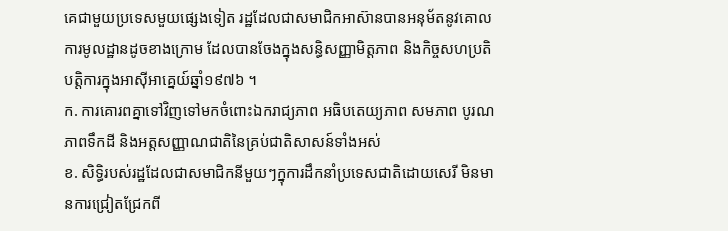គេជាមួយប្រទេសមួយផ្សេងទៀត រដ្ឋដែលជាសមាជិកអាស៊ានបានអនុម័តនូវគោលការមូលដ្ឋានដូចខាងក្រោម ដែលបានចែងក្នុងសន្ធិសញ្ញាមិត្តភាព និងកិច្ចសហប្រតិបត្តិការក្នុងអាស៊ីអាគ្នេយ៍ឆ្នាំ១៩៧៦ ។
ក. ការគោរពគ្នាទៅវិញទៅមកចំពោះឯករាជ្យភាព អធិបតេយ្យភាព សមភាព បូរណភាពទឹកដី និងអត្តសញ្ញាណជាតិនៃគ្រប់ជាតិសាសន៍ទាំងអស់
ខ. សិទ្ធិរបស់រដ្ឋដែលជាសមាជិកនីមួយៗក្នុការដឹកនាំប្រទេសជាតិដោយសេរី មិនមានការជ្រៀតជ្រែកពី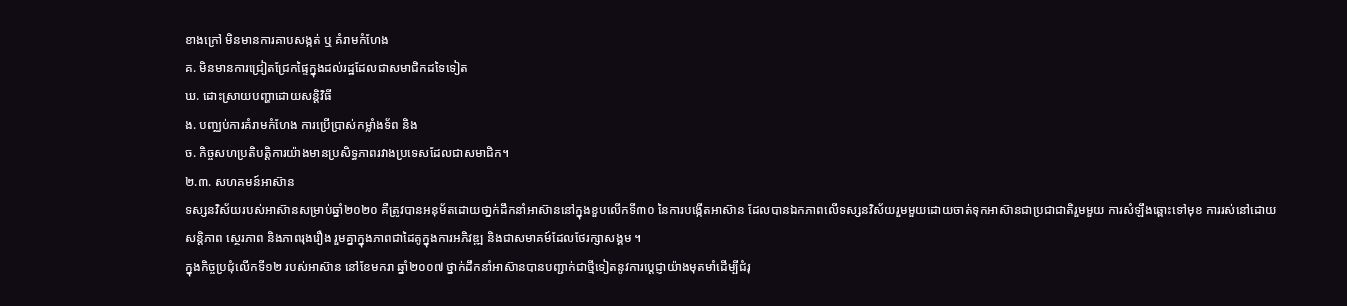ខាងក្រៅ មិនមានការគាបសង្កត់ ឬ គំរាមកំហែង
គ. មិនមានការជ្រៀតជ្រែកផ្ទៃក្នុងដល់រដ្ឋដែលជាសមាជិកដទៃទៀត
ឃ. ដោះស្រាយបញ្ហាដោយសន្តិវិធី
ង. បញ្ឈប់ការគំរាមកំហែង ការប្រើប្រាស់កម្លាំងទ័ព និង
ច. កិច្ចសហប្រតិបត្តិការយ៉ាងមានប្រសិទ្ធភាពរវាងប្រទេសដែលជាសមាជិក។
២.៣. សហគមន៍អាស៊ាន
ទស្សនវិស័យរបស់អាស៊ានសម្រាប់ឆ្នាំ២០២០ គឺត្រូវបានអនុម័តដោយថា្នក់ដឹកនាំអាស៊ាននៅក្នុងខួបលើកទី៣០ នៃការបង្កើតអាស៊ាន ដែលបានឯកភាពលើទស្សនវិស័យរួមមួយដោយចាត់ទុកអាស៊ានជាប្រជាជាតិរួមមួយ ការសំឡឹងឆ្ពោះទៅមុខ ការរស់នៅដោយសន្តិភាព ស្ថេរភាព និងភាពរុងរឿង រួមគ្នាក្នុងភាពជាដៃគូក្នុងការអភិវឌ្ឍ និងជាសមាគម៍ដែលថែរក្សាសង្គម ។
ក្នុងកិច្ចប្រជុំលើកទី១២ របស់អាស៊ាន នៅខែមករា ឆ្នាំ២០០៧ ថ្នាក់ដឹកនាំអាស៊ានបានបញ្ជាក់ជាថ្មីទៀតនូវការប្តេជ្ញាយ៉ាងមុតមាំដើម្បីជំរុ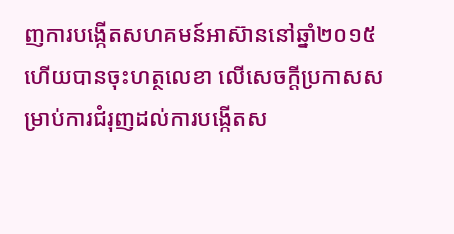ញការបង្កើតសហគមន៍អាស៊ាននៅឆ្នាំ២០១៥ ហើយបានចុះហត្ថលេខា លើសេចក្តីប្រកាសសម្រាប់ការជំរុញដល់ការបង្កើតស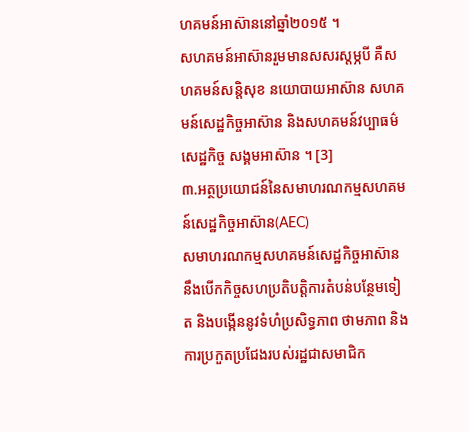ហគមន៍អាស៊ាននៅឆ្នាំ២០១៥ ។
សហគមន៍អាស៊ានរួមមានសសរស្តម្ភបី គឺសហគមន៍សន្តិសុខ នយោបាយអាស៊ាន សហគមន៍សេដ្ឋកិច្ចអាស៊ាន និងសហគមន៍វប្បាធម៌ សេដ្ឋកិច្ច សង្គមអាស៊ាន ។ [3]
៣.អត្ថប្រយោជន៍នៃសមាហរណកម្មសហគមន៍សេដ្ឋកិច្ចអាស៊ាន(AEC)
សមាហរណកម្មសហគមន៍សេដ្ឋកិច្ចអាស៊ាន នឹងបើកកិច្ចសហប្រតិបត្តិការតំបន់បន្ថែមទៀត និងបង្កើននូវទំហំប្រសិទ្ធភាព ថាមភាព និងការប្រកួតប្រជែងរបស់រដ្ឋជាសមាជិក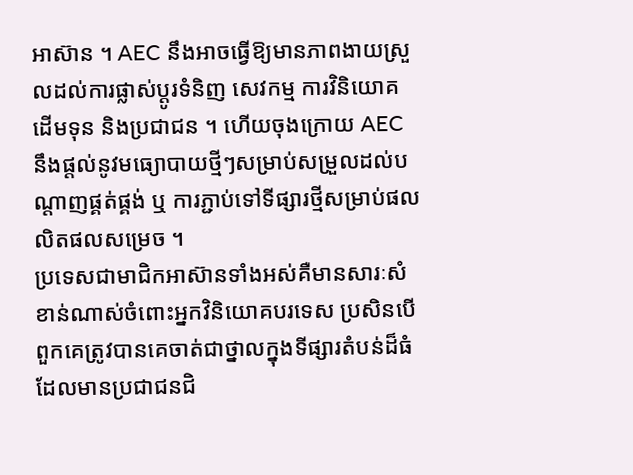អាស៊ាន ។ AEC នឹងអាចធ្វើឱ្យមានភាពងាយស្រួលដល់ការផ្លាស់ប្តូរទំនិញ សេវកម្ម ការវិនិយោគ ដើមទុន និងប្រជាជន ។ ហើយចុងក្រោយ AEC នឹងផ្តល់នូវមធ្យោបាយថ្មីៗសម្រាប់សម្រួលដល់បណ្តាញផ្គត់ផ្គង់ ឬ ការភ្ជាប់ទៅទីផ្សារថ្មីសម្រាប់ផលលិតផលសម្រេច ។
ប្រទេសជាមាជិកអាស៊ានទាំងអស់គឺមានសារៈសំខាន់ណាស់ចំពោះអ្នកវិនិយោគបរទេស ប្រសិនបើពួកគេត្រូវបានគេចាត់ជាថ្នាលក្នុងទីផ្សារតំបន់ដ៏ធំ ដែលមានប្រជាជនជិ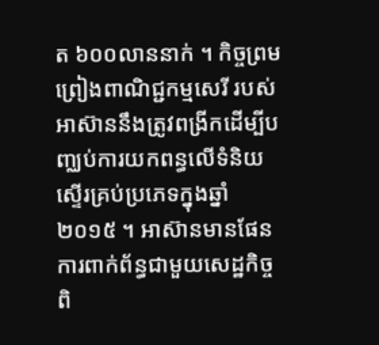ត ៦០០លាននាក់ ។ កិច្ចព្រមព្រៀងពាណិជ្ជកម្មសេរី របស់អាស៊ាននឹងត្រូវពង្រីកដើម្បីបញ្ឈប់ការយកពន្ធលើទំនិយស្ទើរគ្រប់ប្រភេទក្នុងឆ្នាំ២០១៥ ។ អាស៊ានមានផែនការពាក់ព័ន្ធជាមួយសេដ្ឋកិច្ចពិ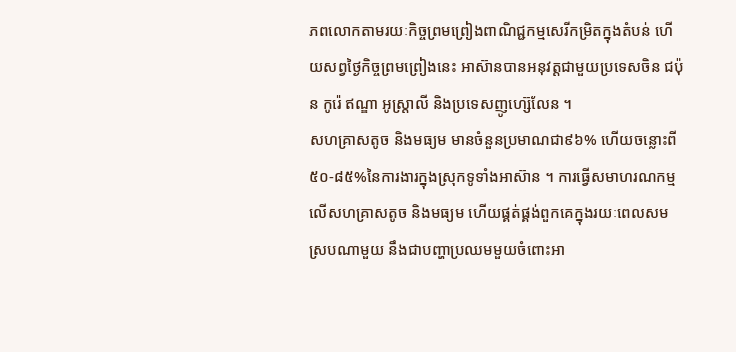ភពលោកតាមរយៈកិច្ចព្រមព្រៀងពាណិជ្ជកម្មសេរីកម្រិតក្នុងតំបន់ ហើយសព្វថ្ងៃកិច្ចព្រមព្រៀងនេះ អាស៊ានបានអនុវត្តជាមួយប្រទេសចិន ជប៉ុន កូរ៉េ ឥណ្ឌា អូស្ត្រាលី និងប្រទេសញូហ្ស៊េលែន ។
សហគ្រាសតូច និងមធ្យម មានចំនួនប្រមាណជា៩៦% ហើយចន្លោះពី៥០-៨៥%នៃការងារក្នុងស្រុកទូទាំងអាស៊ាន ។ ការធ្វើសមាហរណកម្មលើសហគ្រាសតូច និងមធ្យម ហើយផ្គត់ផ្គង់ពួកគេក្នុងរយៈពេលសមស្របណាមួយ នឹងជាបញ្ហាប្រឈមមួយចំពោះអា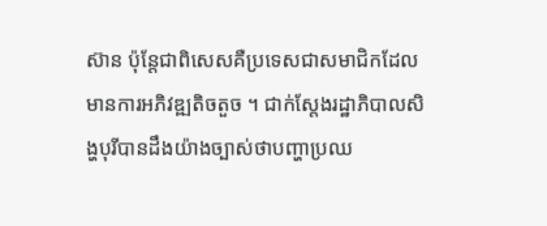ស៊ាន ប៉ុន្តែជាពិសេសគឺប្រទេសជាសមាជិកដែលមានការអភិវឌ្ឍតិចតួច ។ ជាក់ស្តែងរដ្ឋាភិបាលសិង្ហបុរីបានដឹងយ៉ាងច្បាស់ថាបញ្ហាប្រឈ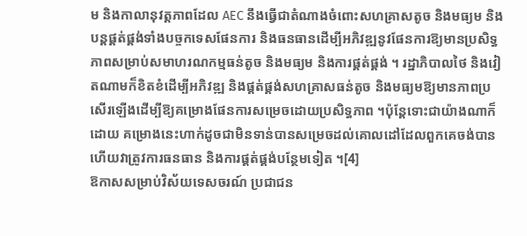ម និងកាលានុវត្តភាពដែល AEC នឹងធ្វើជាតំណាងចំពោះសហគ្រាសតូច និងមធ្យម និងបន្តផ្គត់ផ្គង់ទាំងបច្ចកទេសផែនការ និងធនធានដើម្បីអភិវឌ្ឍនូវផែនការឱ្យមានប្រសិទ្ធភាពសម្រាប់សមាហរណកម្មធន់តូច និងមធ្យម និងការផ្គត់ផ្គង់ ។ រដ្ឋាភិបាលថៃ និងវៀតណាមក៏ខិតខំដើម្បីអភិវឌ្ឍ និងផ្គត់ផ្គង់សហគ្រាសធន់តូច និងមធ្យមឱ្យមានភាពប្រសើរឡើងដើម្បីឱ្យគម្រោងផែនការសម្រេចដោយប្រសិទ្ធភាព ។ប៉ុន្តែទោះជាយ៉ាងណាក៏ដោយ គម្រោងនេះហាក់ដូចជាមិនទាន់បានសម្រេចដល់គោលដៅដែលពួកគេចង់បាន ហើយវាត្រូវការធនធាន និងការផ្គត់ផ្គង់បន្ថែមទៀត ។[4]
ឱកាសសម្រាប់វិស័យទេសចរណ៍ ប្រជាជន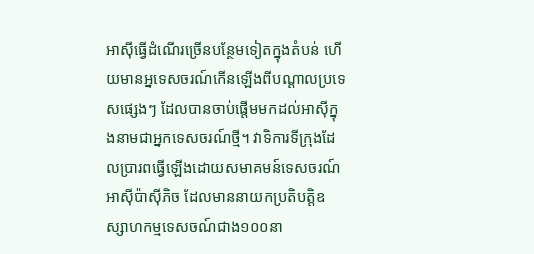អាស៊ីធ្វើដំណើរច្រើនបន្ថែមទៀតក្នុងតំបន់ ហើយមានអ្នទេសចរណ៍កើនឡើងពីបណ្ដាលប្រទេសផ្សេងៗ ដែលបានចាប់ផ្តើមមកដល់អាស៊ីក្នុងនាមជាអ្នកទេសចរណ៍ថ្មី។ វាទិការទីក្រុងដែលប្រារពធ្វើឡើងដោយសមាគមន៍ទេសចរណ៍អាស៊ីប៉ាស៊ីភិច ដែលមាននាយកប្រតិបត្តិឧស្សាហកម្មទេសចណ៍ជាង១០០នា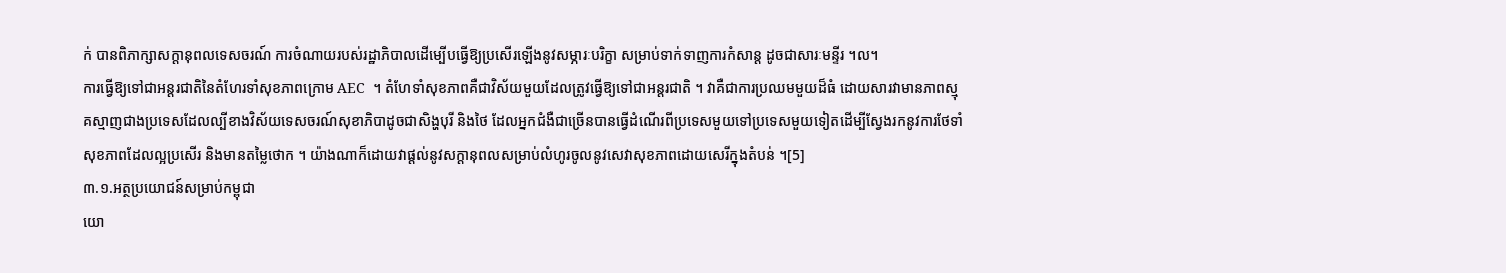ក់ បានពិភាក្សាសក្តានុពលទេសចរណ៍ ការចំណាយរបស់រដ្ឋាភិបាលដើម្បើបធ្វើឱ្យប្រសើរឡើងនូវសម្ភារៈបរិក្ខា សម្រាប់ទាក់ទាញការកំសាន្ត ដូចជាសារៈមន្ទីរ ។ល។
ការធ្វើឱ្យទៅជាអន្តរជាតិនៃតំហែរទាំសុខភាពក្រោម AEC  ។ តំហែទាំសុខភាពគឺជាវិស័យមួយដែលត្រូវធ្វើឱ្យទៅជាអន្តរជាតិ ។ វាគឺជាការប្រឈមមួយដ៏ធំ ដោយសារវាមានភាពស្មុគស្មាញជាងប្រទេសដែលល្បីខាងវិស័យទេសចរណ៍សុខាភិបាដូចជាសិង្ហបុរី និងថៃ ដែលអ្នកជំងឺជាច្រើនបានធ្វើដំណើរពីប្រទេសមួយទៅប្រទេសមួយទៀតដើម្បីស្វែងរកនូវការថែទាំសុខភាពដែលល្អប្រសើរ និងមានតម្លៃថោក ។ យ៉ាងណាក៏ដោយវាផ្តល់នូវសក្តានុពលសម្រាប់លំហូរចូលនូវសេវាសុខភាពដោយសេរីក្នុងតំបន់ ។[5]
៣.១.អត្ថប្រយោជន៍សម្រាប់កម្ពុជា
យោ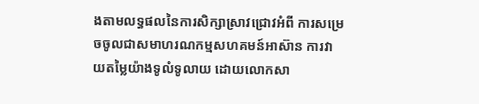ងតាមលទ្ធផលនៃការសិក្សាស្រាវជ្រោវអំពី ការសម្រេចចូលជាសមាហរណកម្មសហគមន៍អាស៊ាន ការវាយតម្លៃយ៉ាងទូលំទូលាយ ដោយលោកសា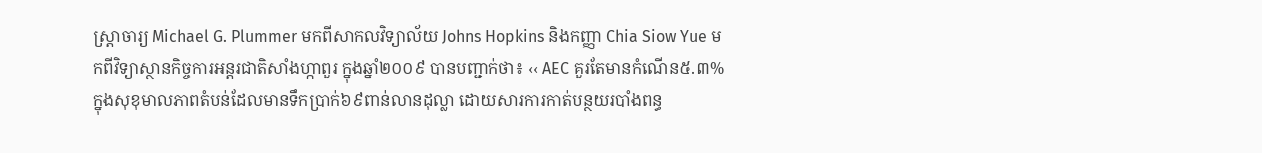ស្ត្រាចារ្យ Michael G. Plummer មកពីសាកលវិទ្យាល័យ Johns Hopkins និងកញ្ញា Chia Siow Yue មកពីវិទ្យាស្ថានកិច្ចការអន្តរជាតិសាំងហ្កាពួរ ក្នុងឆ្នាំ២០០៩ បានបញ្ជាក់ថា៖ ‹‹ AEC គួរតែមានកំណើន៥.៣% ក្នុងសុខុមាលភាពតំបន់ដែលមានទឹកប្រាក់៦៩ពាន់លានដុល្លា ដោយសារការកាត់បន្ថយរបាំងពន្ធ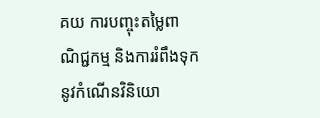គយ ការបញ្ចុះតម្លៃពាណិជ្ជកម្ម និងការរំពឹងទុកនូវកំណើនវិនិយោ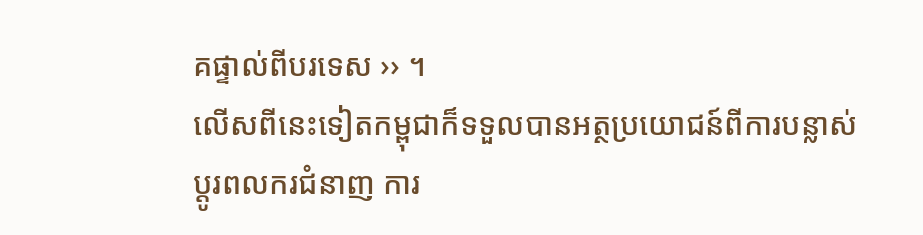គផ្ទាល់ពីបរទេស ›› ។
លើសពីនេះទៀតកម្ពុជាក៏ទទួលបានអត្ថប្រយោជន៍ពីការបន្លាស់ប្តូរពលករជំនាញ ការ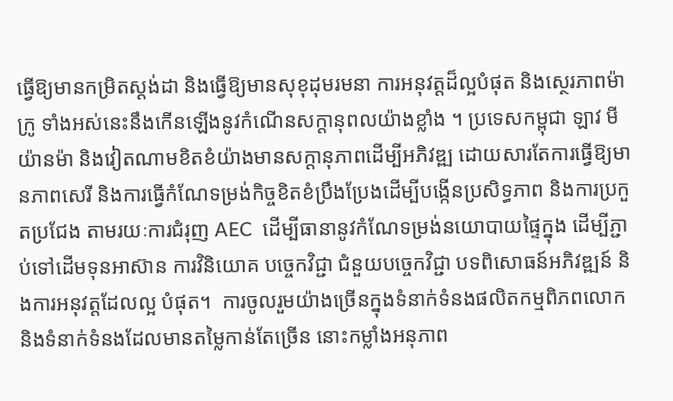ធ្វើឱ្យមានកម្រិតស្តង់ដា និងធ្វើឱ្យមានសុខុដុមរមនា ការអនុវត្តដ៏ល្អបំផុត និងស្ថេរភាពម៉ាក្រូ ទាំងអស់នេះនឹងកើនឡើងនូវកំណើនសក្តានុពលយ៉ាងខ្លាំង ។ ប្រទេសកម្ពុជា ឡាវ មីយ៉ានម៉ា និងវៀតណាមខិតខំយ៉ាងមានសក្តានុភាពដើម្បីអភិវឌ្ឍ ដោយសារតែការធ្វើឱ្យមានភាពសេរី និងការធ្វើកំណែទម្រង់កិច្ចខិតខំប្រឹងប្រែងដើម្បីបង្កើនប្រសិទ្ធភាព និងការប្រកួតប្រជែង តាមរយៈការជំរុញ AEC  ដើម្បីធានានូវកំណែទម្រង់នយោបាយផ្ទៃក្នុង ដើម្បីភ្ជាប់ទៅដើមទុនអាស៊ាន ការវិនិយោគ បច្ចេកវិជ្ជា ជំនួយបច្ចេកវិជ្ជា បទពិសោធន៍អភិវឌ្ឍន៍ និងការអនុវត្តដែលល្អ បំផុត។  ការចូលរួមយ៉ាងច្រើនក្នុងទំនាក់ទំនងផលិតកម្មពិភពលោក និងទំនាក់ទំនងដែលមានតម្លៃកាន់តែច្រើន នោះកម្លាំងអនុភាព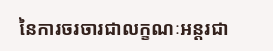នៃការចរចារជាលក្ខណៈអន្តរជា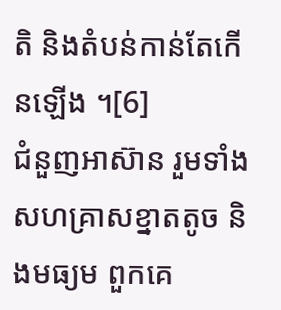តិ និងតំបន់កាន់តែកើនឡើង ។[6]
ជំនួញអាស៊ាន រួមទាំងសហគ្រាសខ្នាតតូច និងមធ្យម ពួកគេ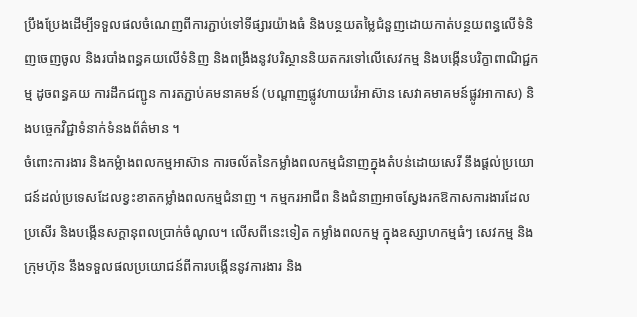ប្រឹងប្រែងដើម្បីទទួលផលចំណេញពីការភ្ជាប់ទៅទីផ្សារយ៉ាងធំ និងបន្ថយតម្លៃជំនួញដោយកាត់បន្ថយពន្ធលើទំនិញចេញចូល និងរបាំងពន្ធគយលើទំនិញ និងពង្រឹងនូវបរិស្ថាននិយតករទៅលើសេវកម្ម និងបង្កើនបរិក្ខាពាណិជ្ជកម្ម ដូចពន្ធគយ ការដឹកជញ្ជូន ការតភ្ជាប់គមនាគមន៍ (បណ្តាញផ្លូវហាយវ៉េអាស៊ាន សេវាគមាគមន៍ផ្លូវអាកាស) និងបច្ចេកវិជ្ជាទំនាក់ទំនងព័ត៌មាន ។
ចំពោះការងារ និងកម្លំាងពលកម្មអាស៊ាន ការចល័តនៃកម្លាំងពលកម្មជំនាញក្នុងតំបន់ដោយសេរី នឹងផ្តល់ប្រយោជន៍ដល់ប្រទេសដែលខ្វះខាតកម្លាំងពលកម្មជំនាញ ។ កម្មករអាជីព និងជំនាញអាចស្វែងរកឱកាសការងារដែលប្រសើរ និងបង្កើនសក្តានុពលប្រាក់ចំណូល។ លើសពីនេះទៀត កម្លាំងពលកម្ម ក្នុងឧស្សាហកម្មធំៗ សេវកម្ម និងក្រុមហ៊ុន នឹងទទួលផលប្រយោជន៍ពីការបង្កើននូវការងារ និង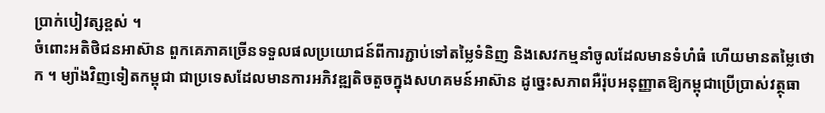ប្រាក់បៀវត្សខ្ពស់ ។
ចំពោះអតិថិជនអាស៊ាន ពួកគេភាគច្រើនទទួលផលប្រយោជន៍ពីការភ្ជាប់ទៅតម្លៃទំនិញ និងសេវកម្មនាំចូលដែលមានទំហំធំ ហើយមានតម្លៃថោក ។ ម្យ៉ាងវិញទៀតកម្ពុជា ជាប្រទេសដែលមានការអភិវឌ្ឍតិចតួចក្នុងសហគមន៍អាស៊ាន ដូច្នេះសភាពអឺរ៉ុបអនុញ្ញាតឱ្យកម្ពុជាប្រើប្រាស់វត្ថុធា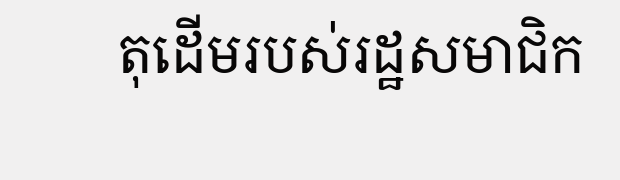តុដើមរបស់រដ្ឋសមាជិក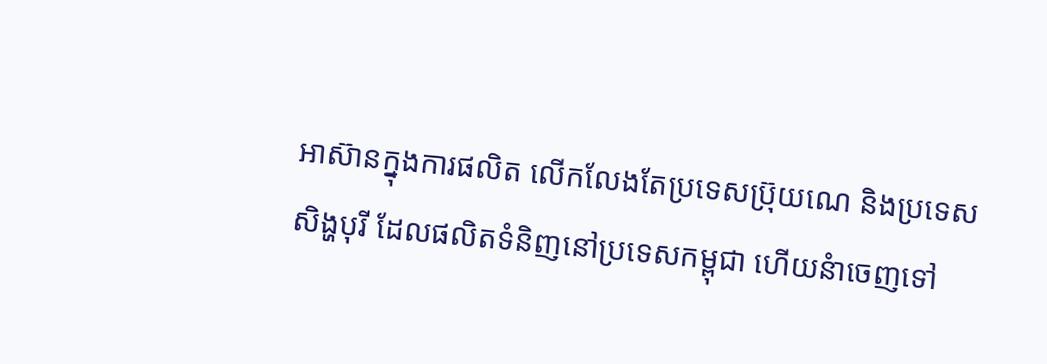អាស៊ានក្នុងការផលិត លើកលែងតែប្រទេសប្រ៊ុយណេ និងប្រទេសសិង្ហបុរី ដែលផលិតទំនិញនៅប្រទេសកម្ពុជា ហើយនំាចេញទៅ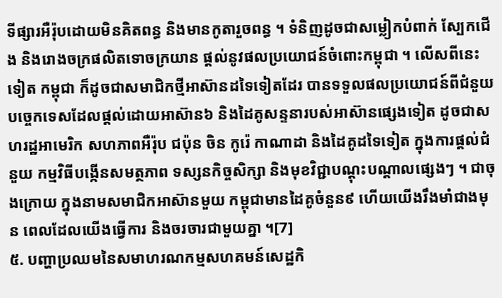ទីផ្សារអឺរ៉ុបដោយមិនគិតពន្ធ និងមានកូតារួចពន្ធ ។ ទំនិញដូចជាសម្លៀកបំពាក់ ស្បែកជើង និងរោងចក្រផលិតទោចក្រយាន ផ្តល់នូវផលប្រយោជន៍ចំពោះកម្ពុជា ។ លើសពីនេះទៀត កម្ពុជា ក៏ដូចជាសមាជិកថ្មីអាស៊ានដទៃទៀតដែរ បានទទួលផលប្រយោជន៍ពីជំនួយបច្ចេកទេសដែលផ្តល់ដោយអាស៊ាន៦ និងដៃគូសន្ទនារបស់អាស៊ានផ្សេងទៀត ដូចជាសហរដ្ឋអាមេរិក សហភាពអឺរ៉ុប ជប៉ុន ចិន កូរ៉េ កាណាដា និងដៃគូដទៃទៀត ក្នុងការផ្តល់ជំនួយ កម្មវិធីបង្កើនសមត្ថភាព ទស្សនកិច្ចសិក្សា និងមុខវិជ្ជាបណ្តុះបណ្តាលផ្សេងៗ ។ ជាចុងក្រោយ ក្នុងនាមសមាជិកអាស៊ានមួយ កម្ពុជាមានដៃគូចំនួន៩ ហើយយើងរឹងមាំជាងមុន ពេលដែលយើងធ្វើការ និងចរចារជាមួយគ្នា ។[7]
៥. បញ្ហាប្រឈមនៃសមាហរណកម្មសហគមន៍សេដ្ឋកិ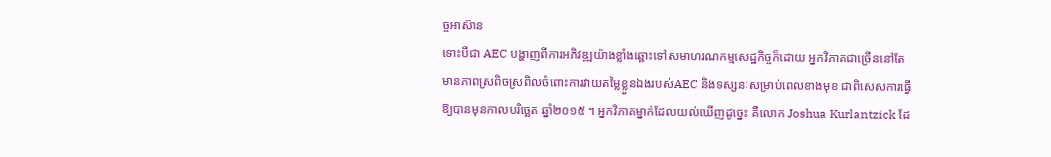ច្ចអាស៊ាន
ទោះបីជា AEC បង្ហាញពីការអភិវឌ្ឍយ៉ាងខ្លាំងឆ្ពោះទៅសមាហរណកម្មសេដ្ឋកិច្ចក៏ដោយ អ្នកវិភាគជាច្រើននៅតែមានភាពស្រពិចស្រពិលចំពោះការវាយតម្លៃខ្លួនឯងរបស់AEC និងទស្សនៈសម្រាប់ពេលខាងមុខ ជាពិសេសការធ្វើឱ្យបានមុនកាលបរិច្ឆេត ឆ្នាំ២០១៥ ។ អ្នកវិភាគម្នាក់ដែលយល់ឃើញដូច្នេះ គឺលោក Joshua Kurlantzick ដែ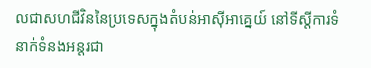លជាសហជីវិននៃប្រទេសក្នុងតំបន់អាស៊ីអាគ្នេយ៍ នៅទីស្តីការទំនាក់ទំនងអន្តរជា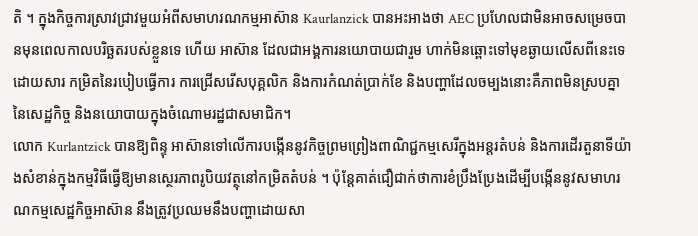តិ ។ ក្នុងកិច្ចការស្រាវជ្រាវមួយអំពីសមាហរណកម្មអាស៊ាន Kaurlanzick បានអះអាងថា AEC ប្រហែលជាមិនអាចសម្រេចបានមុនពេលកាលបរិច្ឆតរបស់ខ្លួនទេ ហើយ អាស៊ាន ដែលជាអង្គការនយោបាយជារួម ហាក់មិនឆ្ពោះទៅមុខឆ្ងាយលើសពីនេះទេ ដោយសារ កម្រិតនៃរបៀបធ្វើការ ការជ្រើសរើសបុគ្គលិក និងការកំណត់ប្រាក់ខែ និងបញ្ហាដែលចម្បងនោះគឺភាពមិនស្របគ្នានៃសេដ្ឋកិច្ច និងនយោបាយក្នុងចំណោមរដ្ឋជាសមាជិក។
លោក Kurlantzick បានឱ្យពិន្ទុ អាស៊ានទៅលើការបង្កើននូវកិច្ចព្រមព្រៀងពាណិជ្ជកម្មសេរីក្នុងអន្តរតំបន់ និងការដើរតួនាទីយ៉ាងសំខាន់ក្នុងកម្មវិធីធ្វើឱ្យមានស្ថេរភាពរូបិយវត្ថុនៅកម្រិតតំបន់ ។ ប៉ុន្តែគាត់ជឿជាក់ថាការខំប្រឹងប្រែងដើម្បីបង្កើននូវសមាហរណកម្មសេដ្ឋកិច្ចអាស៊ាន នឹងត្រូវប្រឈមនឹងបញ្ហាដោយសា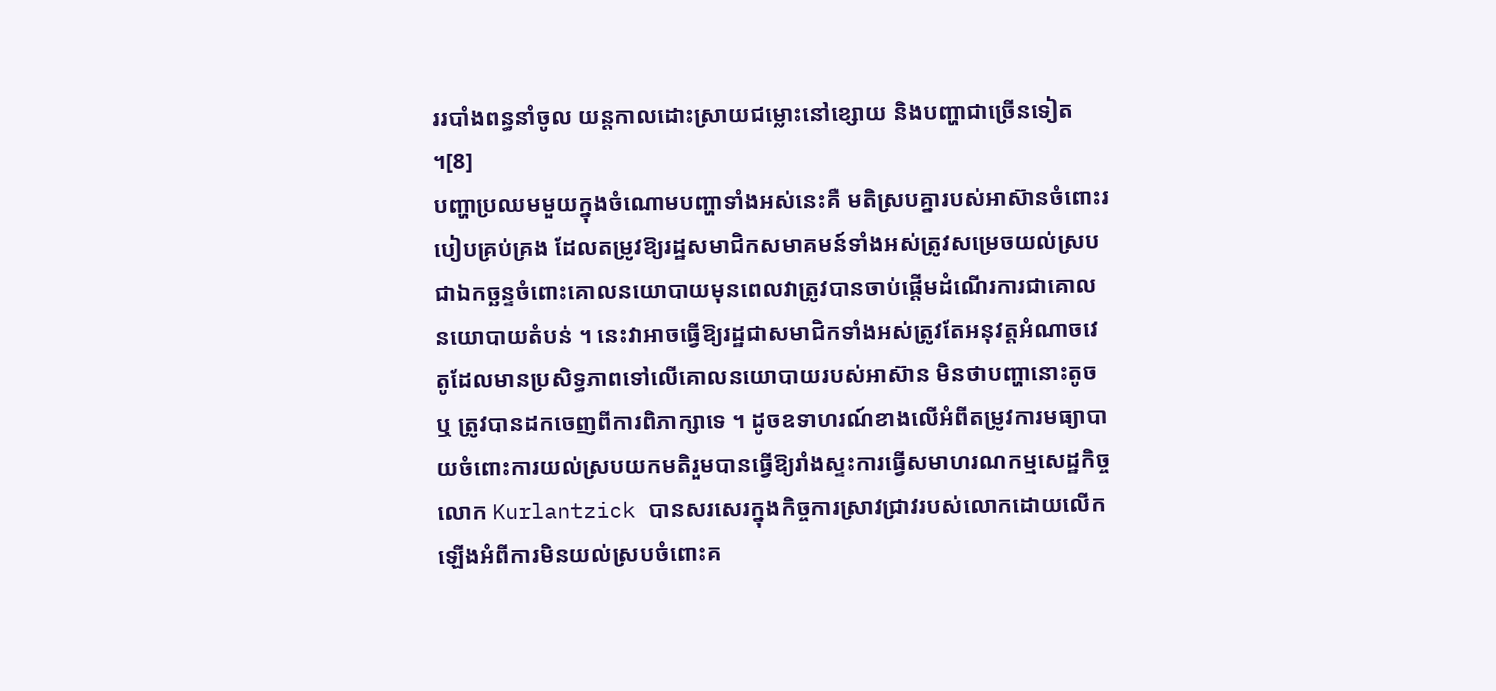ររបាំងពន្ធនាំចូល យន្តកាលដោះស្រាយជម្លោះនៅខ្សោយ និងបញ្ហាជាច្រើនទៀត ។[8]
បញ្ហាប្រឈមមួយក្នុងចំណោមបញ្ហាទាំងអស់នេះគឺ មតិស្របគ្នារបស់អាស៊ានចំពោះរបៀបគ្រប់គ្រង ដែលតម្រូវឱ្យរដ្ឋសមាជិកសមាគមន៍ទាំងអស់ត្រូវសម្រេចយល់ស្របជាឯកច្ឆន្ទចំពោះគោលនយោបាយមុនពេលវាត្រូវបានចាប់ផ្តើមដំណើរការជាគោលនយោបាយតំបន់ ។ នេះវាអាចធ្វើឱ្យរដ្ឋជាសមាជិកទាំងអស់ត្រូវតែអនុវត្តអំណាចវេតូដែលមានប្រសិទ្ធភាពទៅលើគោលនយោបាយរបស់អាស៊ាន មិនថាបញ្ហានោះតូច ឬ ត្រូវបានដកចេញពីការពិភាក្សាទេ ។ ដូចឧទាហរណ៍ខាងលើអំពីតម្រូវការមធ្យាបាយចំពោះការយល់ស្របយកមតិរួមបានធ្វើឱ្យរាំងស្ទះការធ្វើសមាហរណកម្មសេដ្ឋកិច្ច លោក Kurlantzick បានសរសេរក្នុងកិច្ចការស្រាវជ្រាវរបស់លោកដោយលើកឡើងអំពីការមិនយល់ស្របចំពោះគ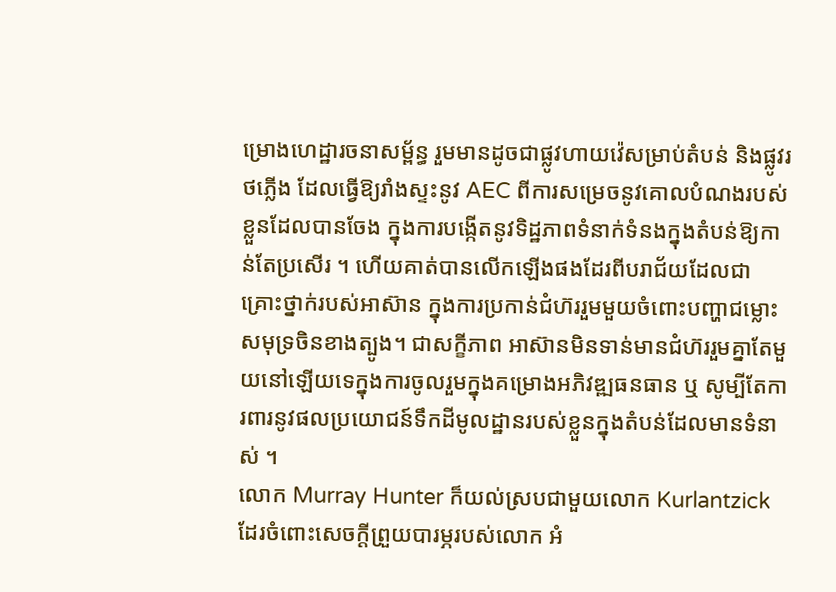ម្រោងហេដ្ឋារចនាសម្ព័ន្ធ រួមមានដូចជាផ្លូវហាយវ៉េសម្រាប់តំបន់ និងផ្លូវរថភ្លើង ដែលធ្វើឱ្យរាំងស្ទះនូវ AEC ពីការសម្រេចនូវគោលបំណងរបស់ខ្លួនដែលបានចែង ក្នុងការបង្កើតនូវទិដ្ឋភាពទំនាក់ទំនងក្នុងតំបន់ឱ្យកាន់តែប្រសើរ ។ ហើយគាត់បានលើកឡើងផងដែរពីបរាជ័យដែលជាគ្រោះថ្នាក់របស់អាស៊ាន ក្នុងការប្រកាន់ជំហ៊ររួមមួយចំពោះបញ្ហាជម្លោះសមុទ្រចិនខាងត្បូង។ ជាសក្ខីភាព អាស៊ានមិនទាន់មានជំហ៊ររួមគ្នាតែមួយនៅឡើយទេក្នុងការចូលរួមក្នុងគម្រោងអភិវឌ្ឍធនធាន ឬ សូម្បីតែការពារនូវផលប្រយោជន៍ទឹកដីមូលដ្ឋានរបស់ខ្លួនក្នុងតំបន់ដែលមានទំនាស់ ។
លោក Murray Hunter ក៏យល់ស្របជាមួយលោក Kurlantzick ដែរចំពោះសេចក្តីព្រួយបារម្ភរបស់លោក អំ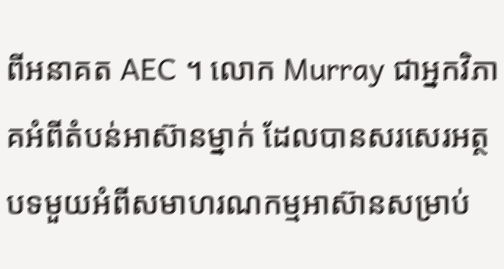ពីអនាគត AEC ។ លោក Murray ជាអ្នកវិភាគអំពីតំបន់អាស៊ានម្នាក់ ដែលបានសរសេរអត្ថបទមួយអំពីសមាហរណកម្មអាស៊ានសម្រាប់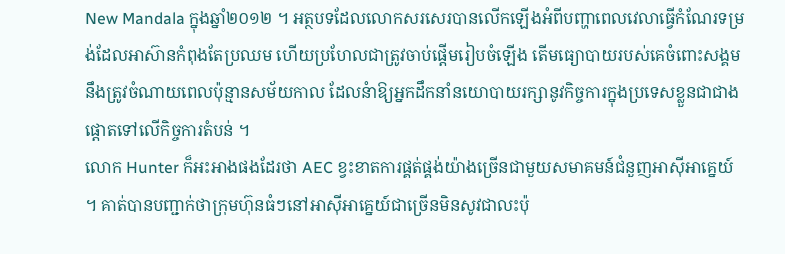New Mandala ក្នុងឆ្នាំ២០១២ ។ អត្ថបទដែលលោកសរសេរបានលើកឡើងអំពីបញ្ហាពេលវេលាធ្វើកំណែរទម្រង់ដែលអាស៊ានកំពុងតែប្រឈម ហើយប្រហែលជាត្រូវចាប់ផ្តើមរៀបចំឡើង តើមធ្យោបាយរបស់គេចំពោះសង្គមនឹងត្រូវចំណាយពេលប៉ុន្មានសម័យកាល ដែលនំាឱ្យអ្នកដឹកនាំនយោបាយរក្សានូវកិច្ចការក្នុងប្រទេសខ្លួនជាជាងផ្តោតទៅលើកិច្ចការតំបន់ ។
លោក Hunter ក៏អះអាងផងដែរថា AEC ខ្វះខាតការផ្គត់ផ្គង់យ៉ាងច្រើនជាមួយសមាគមន៍ជំនួញអាស៊ីអាគ្នេយ៍ ។ គាត់បានបញ្ជាក់ថាក្រុមហ៊ុនធំៗនៅអាស៊ីអាគ្នេយ៍ជាច្រើនមិនសូវជាលះប៉ុ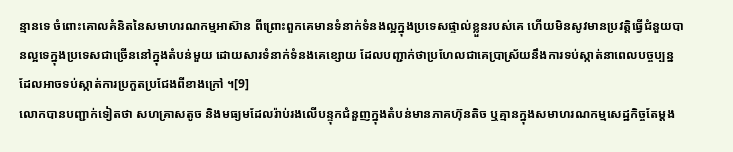ន្មានទេ ចំពោះគោលគំនិតនៃសមាហរណកម្មអាស៊ាន ពីព្រោះពួកគេមានទំនាក់ទំនងល្អក្នុងប្រទេសផ្ទាល់ខ្លួនរបស់គេ ហើយមិនសូវមានប្រវត្តិធ្វើជំនួយបានល្អទេក្នុងប្រទេសជាច្រើននៅក្នុងតំបន់មួយ ដោយសារទំនាក់ទំនងគេខ្សោយ ដែលបញ្ជាក់ថាប្រហែលជាគេប្រាស្រ័យនឹងការទប់ស្កាត់នាពេលបច្ចប្បន្នដែលអាចទប់ស្កាត់ការប្រកួតប្រជែងពីខាងក្រៅ ។[9]
លោកបានបញ្ជាក់ទៀតថា សហគ្រាសតូច និងមធ្យមដែលរ៉ាប់រងលើបន្ទុកជំនួញក្នុងតំបន់មានភាគហ៊ុនតិច ឬគ្មានក្នុងសមាហរណកម្មសេដ្ឋកិច្ចតែម្តង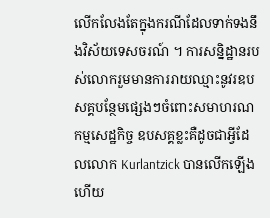លើកលែងតែក្នុងករណីដែលទាក់ទងនឹងវិស័យទេសចរណ៍ ។ ការសន្និដ្ឋានរបស់លោករួមមានការរាយឈ្មាះនូវរឧបសគ្គបន្ថែមផ្សេងៗចំពោះសមាហរណកម្មសេដ្ឋកិច្ច ឧបសគ្គខ្លះគឺដូចជាអ្វីដែលលោក Kurlantzick បានលើកឡើង ហើយ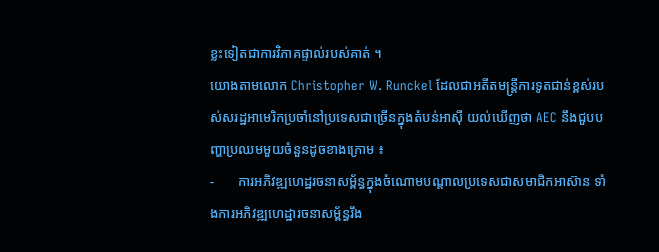ខ្លះទៀតជាការវិភាគផ្ទាល់របស់គាត់ ។
យោងតាមលោក Christopher W. Runckel ដែលជាអតីតមន្ត្រីការទូតជាន់ខ្ពស់របស់សរដ្ឋអាមេរិកប្រចាំនៅប្រទេសជាច្រើនក្នុងតំបន់អាស៊ី យល់ឃើញថា AEC នឹងជួបបញ្ហាប្រឈមមួយចំនួនដូចខាងក្រោម ៖
-       ការអភិវឌ្ឍហេដ្ឋរចនាសម្ព័ន្ធក្នុងចំណោមបណ្តាលប្រទេសជាសមាជិកអាស៊ាន ទាំងការអភិវឌ្ឍហេដ្ឋារចនាសម្ព័ន្ធរឹង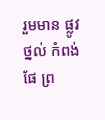រួមមាន ផ្លូវថ្នល់ កំពង់ផែ ព្រ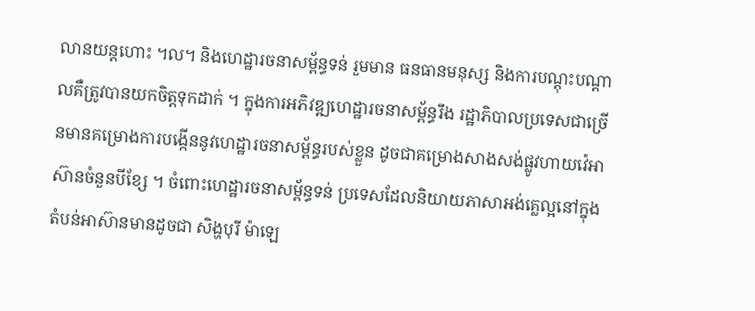លានយន្តហោះ ។ល។ និងហេដ្ឋារចនាសម្ព័ន្ធទន់ រួមមាន ធនធានមនុស្ស និងការបណ្តុះបណ្តាលគឺត្រូវបានយកចិត្តទុកដាក់ ។ ក្នុងការអភិវឌ្ឍហេដ្ឋារចនាសម្ព័ន្ធរឹង រដ្ឋាភិបាលប្រទេសជាច្រើនមានគម្រោងការបង្កើននូវហេដ្ឋារចនាសម្ព័ន្ធរបស់ខ្លួន ដូចជាគម្រោងសាងសង់ផ្លូវហាយវ៉េអាស៊ានចំនួនបីខ្សែ ។ ចំពោះហេដ្ឋារចនាសម្ព័ន្ធទន់ ប្រទេសដែលនិយាយភាសាអង់គ្លេល្អនៅក្នុងតំបន់អាស៊ានមានដូចជា សិង្ហបុរី ម៉ាឡេ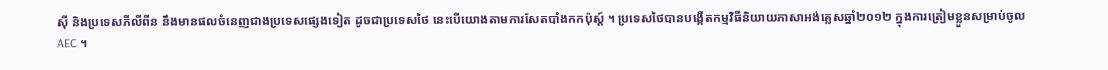ស៊ី និងប្រទេសភីលីពីន នឹងមានផលចំនេញជាងប្រទេសផ្សេងទៀត ដូចជាប្រទេសថៃ នេះបើយោងតាមការសែតបាំងកកប៉ុស្ត៍ ។ ប្រទេសថៃបានបង្កើតកម្មវិធីនិយាយភាសាអង់គ្លេសឆ្នាំ២០១២ ក្នុងការត្រៀមខ្លួនសម្រាប់ចូល AEC ។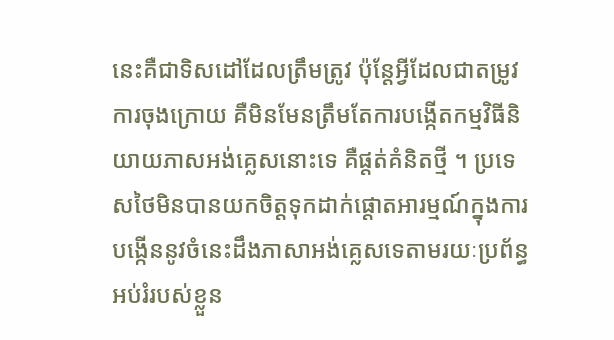នេះគឺជាទិសដៅដែលត្រឹមត្រូវ ប៉ុន្តែអ្វីដែលជាតម្រូវការចុងក្រោយ គឺមិនមែនត្រឹមតែការបង្កើតកម្មវិធីនិយាយភាសអង់គ្លេសនោះទេ គឺផ្តត់គំនិតថ្មី ។ ប្រទេសថៃមិនបានយកចិត្តទុកដាក់ផ្តោតអារម្មណ៍ក្នុងការបង្កើននូវចំនេះដឹងភាសាអង់គ្លេសទេតាមរយៈប្រព័ន្ធអប់រំរបស់ខ្លួន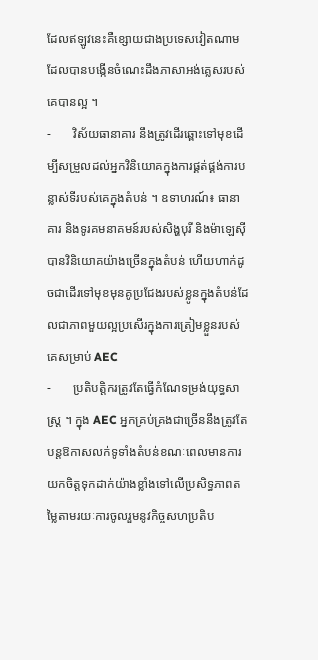ដែលឥឡូវនេះគឺខ្សោយជាងប្រទេសវៀតណាមដែលបានបង្កើនចំណេះដឹងភាសាអង់គ្លេសរបស់គេបានល្អ ។
-       វិស័យធានាគារ នឹងត្រូវដើរឆ្ពោះទៅមុខដើម្បីសម្រួលដល់អ្នកវិនិយោគក្នុងការផ្គត់ផ្គង់ការបន្លាស់ទីរបស់គេក្នុងតំបន់ ។ ឧទាហរណ៍៖ ធានាគារ និងទូរគមនាគមន៍របស់សិង្ហបុរី និងម៉ាឡេស៊ីបានវិនិយោគយ៉ាងច្រើនក្នុងតំបន់ ហើយហាក់ដូចជាដើរទៅមុខមុនគូប្រជែងរបស់ខ្លូនក្នុងតំបន់ដែលជាភាពមួយល្អប្រសើរក្នុងការត្រៀមខ្លួនរបស់គេសម្រាប់ AEC
-       ប្រតិបត្តិករត្រូវតែធ្វើកំណែទម្រង់យុទ្ធសាស្ត្រ ។ ក្នុង AEC អ្នកគ្រប់គ្រងជាច្រើននឹងត្រូវតែបន្តឱកាសលក់ទូទាំងតំបន់ខណៈពេលមានការយកចិត្តទុកដាក់យ៉ាងខ្លាំងទៅលើប្រសិទ្ធភាពតម្លៃតាមរយៈការចូលរួមនូវកិច្ចសហប្រតិប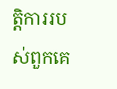ត្តិការរបស់ពួកគេ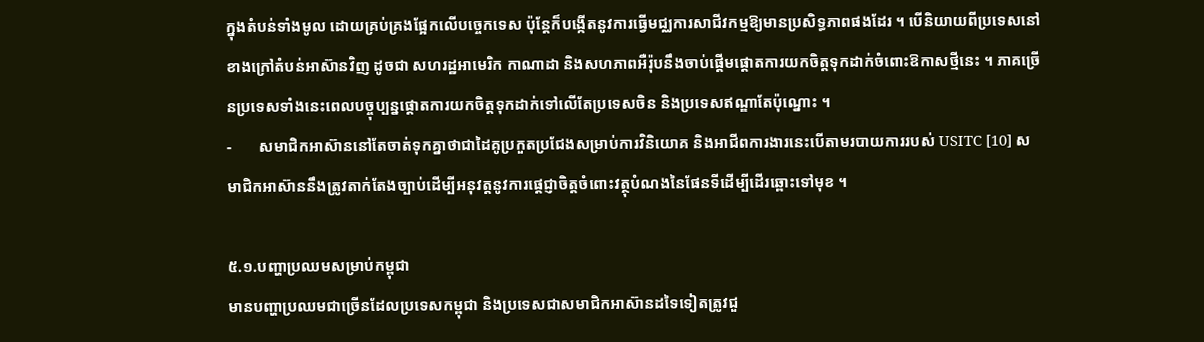ក្នុងតំបន់ទាំងមូល ដោយគ្រប់គ្រងផ្អែកលើបច្ចេកទេស ប៉ុន្តែក៏បង្កើតនូវការធ្វើមជ្ឈការសាជីវកម្មឱ្យមានប្រសិទ្ធភាពផងដែរ ។ បើនិយាយពីប្រទេសនៅខាងក្រៅតំបន់អាស៊ានវិញ ដូចជា សហរដ្ឋអាមេរិក កាណាដា និងសហភាពអឺរ៉ុបនឹងចាប់ផ្តើមផ្តោតការយកចិត្តទុកដាក់ចំពោះឱកាសថ្មីនេះ ។ ភាគច្រើនប្រទេសទាំងនេះពេលបច្ចុប្បន្នផ្តោតការយកចិត្តទុកដាក់ទៅលើតែប្រទេសចិន និងប្រទេសឥណ្ឌាតែប៉ុណ្នោះ ។
-       សមាជិកអាស៊ាននៅតែចាត់ទុកគ្នាថាជាដៃគូប្រកួតប្រជែងសម្រាប់ការវិនិយោគ និងអាជីពការងារនេះបើតាមរបាយការរបស់ USITC [10] សមាជិកអាស៊ាននឹងត្រូវតាក់តែងច្បាប់ដើម្បីអនុវត្តនូវការផ្តេជ្ញាចិត្តចំពោះវត្ថុបំណងនៃផែនទីដើម្បីដើរឆ្ពោះទៅមុខ ។

៥.១.បញ្ហាប្រឈមសម្រាប់កម្ពុជា
មានបញ្ហាប្រឈមជាច្រើនដែលប្រទេសកម្ពុជា និងប្រទេសជាសមាជិកអាស៊ានដទៃទៀតត្រូវជួ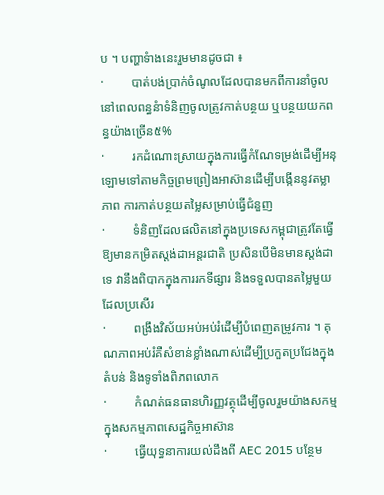ប ។ បញ្ហាទំាងនេះរួមមានដូចជា ៖
·         បាត់បង់ប្រាក់ចំណូលដែលបានមកពីការនាំចូល នៅពេលពន្ធនំាទំនិញចូលត្រូវកាត់បន្ថយ ឬបន្ថយយកពន្ធយ៉ាងច្រើន៥%
·         រកដំណោះស្រាយក្នុងការធ្វើកំណែទម្រង់ដើម្បីអនុឡោមទៅតាមកិច្ចព្រមព្រៀងអាស៊ានដើម្បីបង្កើននូវតម្លាភាព ការកាត់បន្ថយតម្លៃសម្រាប់ធ្វើជំនួញ
·         ទំនិញដែលផលិតនៅក្នុងប្រទេសកម្ពុជាត្រូវតែធ្វើឱ្យមានកម្រិតស្តង់ដាអន្តរជាតិ ប្រសិនបើមិនមានស្តង់ដាទេ វានឹងពិបាកក្នុងការរកទីផ្សារ និងទទួលបានតម្លៃមួយដែលប្រសើរ
·         ពង្រឹងវិស័យអប់អប់រំដើម្បីបំពេញតម្រូវការ ។ គុណភាពអប់រំគឺសំខាន់ខ្លាំងណាស់ដើម្បីប្រកួតប្រជែងក្នុងតំបន់ និងទូទាំងពិភពលោក
·         កំណត់ធនធានហិរញ្ញវត្ថុដើម្បីចូលរួមយ៉ាងសកម្មក្នុងសកម្មភាពសេដ្ឋកិច្ចអាស៊ាន
·         ធ្វើយុទ្ធនាការយល់ដឹងពី AEC 2015 បន្ថែម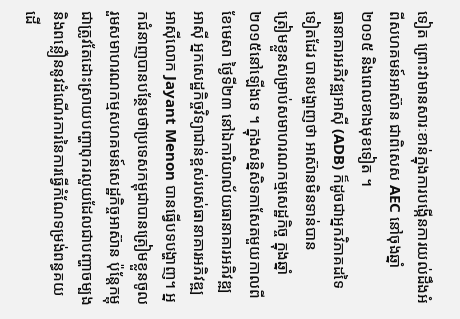ទៀត ព្រោះវាមានសារៈខាន់ក្នុងការបង្កើនការយល់ដឹងអំពីសហគមន៍អាស៊ាន ជាពិសេស AEC នៅចុងឆ្នាំ២០១៥ និងពេលខាងមុខទៀត ។
ធានាគារអភិវឌ្ឍអាស៊ី (ADB) ក៏ដូចជាអ្នកវិភាគដទៃទៀតដែរ បានបង្ហាញថា អាស៊ានមិនទាន់បាន
ត្រៀមខ្លួនសម្រាប់សមាហរណកម្មសេដ្ឋកិច្ច ក្នុងឆ្នាំ២០១៥នៅឡើងទេ ។ ក្នុងសន្និសិទកាសែតមួយកាលពីខែមេសា ថ្ងៃទី២៣ នៅឯការិយាល័យធានាគារអភិវឌ្ឍអាស៊ី អ្នកសេដ្ឋកិច្ចវិទ្យាជាន់ខ្ពស់របស់ធានាគារអភិវឌ្ឍអាស៊ីលោក Jayant Menon បានធ្វើបទបង្ហាញ។ អ្នកជំនាញបានបន្ថែមថាប្រទេសកម្ពុជាបានត្រៀមខ្លួនចូលរួមសមាហរណកម្មសហគមន៍សេដ្ឋកិច្ចអាស៊ាន ប៉ុន្តែកម្ពុជាត្រូវតែដោះស្រាយបញ្ហាពុករលួយដែលជាបញ្ហាចម្បង និងពន្លឿននូវដំណើរការនៃការធ្វើកំណែទម្រង់ពន្ធគយដើ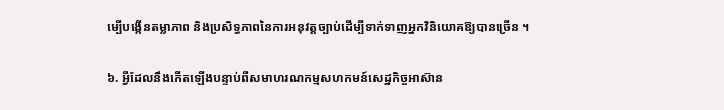ម្បើបង្កើនតម្លាភាព និងប្រសិទ្ធភាពនៃការអនុវត្តច្បាប់ដើម្បីទាក់ទាញអ្នកវិនិយោគឱ្យបានច្រើន ។

៦. អ្វីដែលនឹងកើតឡើងបន្ទាប់ពីសមាហរណកម្មសហកមន៍សេដ្ឋកិច្ចអាស៊ាន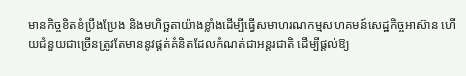មានកិច្ចខិតខំប្រឹងប្រែង និងមហិច្ឆតាយ៉ាងខ្លាំងដើម្បីធ្វើសមាហរណកម្មសហគមន៍សេដ្ឋកិច្ចអាស៊ាន ហើយជំនួយជាច្រើនត្រូវតែមាននូវផ្តត់គំនិតដែលកំណត់ជាអន្តរជាតិ ដើម្បីផ្តល់ឱ្យ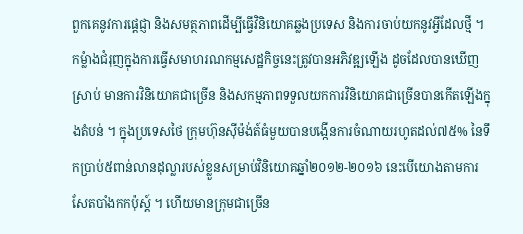ពួកគេនូវការផ្តេជ្ញា និងសមត្ថភាពដើម្បីធ្វើវិនិយោគឆ្លងប្រទេស និងការចាប់យកនូវអ្វីដែលថ្មី ។ កម្លំាងជំរុញក្នុងការធ្វើសមាហរណកម្មសេដ្ឋកិច្ចនេះត្រូវបានអភិវឌ្ឍឡើង ដូចដែលបានឃើញស្រាប់ មានការវិនិយោគជាច្រើន និងសកម្មភាពទទួលយកការវិនិយោគជាច្រើនបានកើតឡើងក្នុងតំបន់ ។ ក្នុងប្រទេសថៃ ក្រុមហ៊ុនស៊ីម៉ង់ត៍ធំមួយបានបង្កើនការចំណាយរហូតដល់៧៥% នៃទឹកប្រាប់៥ពាន់លានដុល្លារបស់ខ្លួនសម្រាប់វិនិយោគឆ្នាំ២០១២-២០១៦ នេះបើយោងតាមការសែតបាំងកកប៉ុស្ត៍ ។ ហើយមានក្រុមជាច្រើន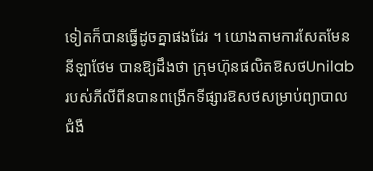ទៀតក៏បានធ្វើដូចគ្នាផងដែរ ។ យោងតាមការសែតមែននីឡាថែម បានឱ្យដឹងថា ក្រុមហ៊ុនផលិតឱសថUnilab របស់ភីលីពីនបានពង្រើកទីផ្សារឱសថសម្រាប់ព្យាបាលជំងឺ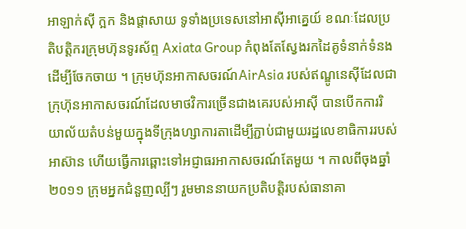អាឡាក់ស៊ី ក្អក និងផ្តាសាយ ទូទាំងប្រទេសនៅអាស៊ីអាគ្នេយ៍ ខណៈដែលប្រតិបត្តិករក្រុមហ៊ុនទូរស័ព្ទ Axiata Group កំពុងតែស្វែងរកដៃគូទំនាក់ទំនងដើម្បីចែកចាយ ។ ក្រុមហ៊ុនអាកាសចរណ៍AirAsia របស់ឥណ្ឌូនេស៊ីដែលជាក្រុហ៊ុនអាកាសចរណ៍ដែលមាថវិការច្រើនជាងគេរបស់អាស៊ី បានបើកការរិយាល័យតំបន់មួយក្នុងទីក្រុងហ្សាការតាដើម្បីភ្ជាប់ជាមួយរដ្ឋលេខាធិការរបស់អាស៊ាន ហើយធ្វើការឆ្ពោះទៅអជ្ញាធរអាកាសចរណ៍តែមួយ ។ កាលពីចុងឆ្នាំ២០១១ ក្រុមអ្នកជំនួញល្បីៗ រួមមាននាយកប្រតិបត្តិរបស់ធានាគា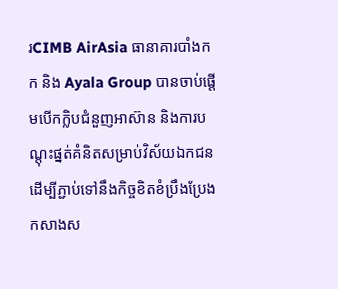រCIMB AirAsia ធានាគារបាំងកក និង Ayala Group បានចាប់ផ្តើមបើកក្លិបជំនួញអាស៊ាន និងការបណ្តុះផ្នត់គំនិតសម្រាប់វិស័យឯកជន ដើម្បីភ្ជាប់ទៅនឹងកិច្ចខិតខំប្រឹងប្រែងកសាងស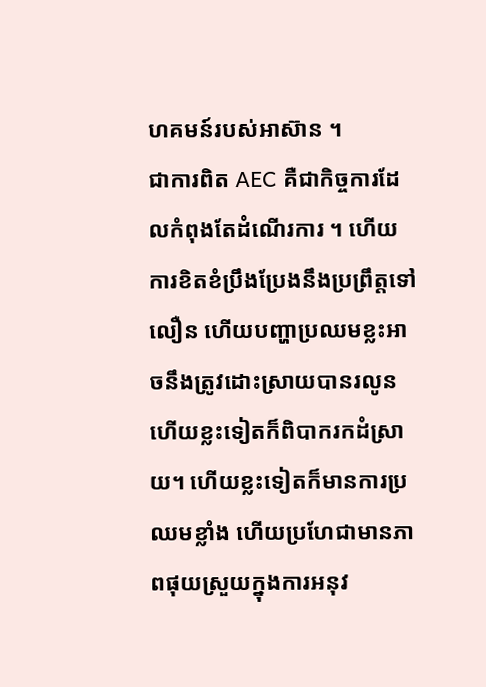ហគមន៍របស់អាស៊ាន ។
ជាការពិត AEC គឺជាកិច្ចការដែលកំពុងតែដំណើរការ ។ ហើយការខិតខំប្រឹងប្រែងនឹងប្រព្រឹត្តទៅលឿន ហើយបញ្ហាប្រឈមខ្លះអាចនឹងត្រូវដោះស្រាយបានរលូន ហើយខ្លះទៀតក៏ពិបាករកដំស្រាយ។ ហើយខ្លះទៀតក៏មានការប្រឈមខ្លាំង ហើយប្រហែជាមានភាពផុយស្រួយក្នុងការអនុវ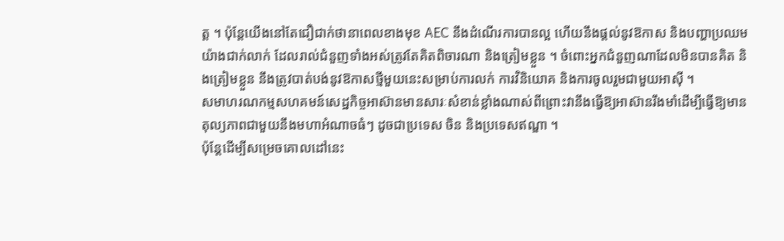ត្ត ។ ប៉ុន្តែយើងនៅតែជឿជាក់ថានាពេលខាងមុខ AEC នឹងដំណើរការបានល្អ ហើយនឹងផ្តល់នូវឱកាស និងបញ្ហាប្រឈមយ៉ាងជាក់លាក់ ដែលរាល់ជំនួញទាំងអស់ត្រូវតែគិតពិចារណា និងត្រៀមខ្លួន ។ ចំពោះអ្នកជំនួញណាដែលមិនបានគិត និងត្រៀមខ្លួន នឹងត្រូវបាត់បង់នូវឱកាសថ្មីមួយនេះសម្រាប់ការលក់ ការវិនិយោគ និងការចូលរួមជាមួយអាស៊ី ។
សមាហរណកម្មសហគមន៍សេដ្ឋកិច្ចអាស៊ានមានសារៈសំខាន់ខ្លាំងណាស់ពីព្រោះវានឹងធ្វើឱ្យអាស៊ានរឹងមាំដើម្បីធ្វើឱ្យមានតុល្យភាពជាមួយនឹងមហាអំណាចធំៗ ដូចជាប្រទេស ចិន និងប្រទេសឥណ្ឌា ។
ប៉ុន្តែដើម្បីសម្រេចគោលដៅនេះ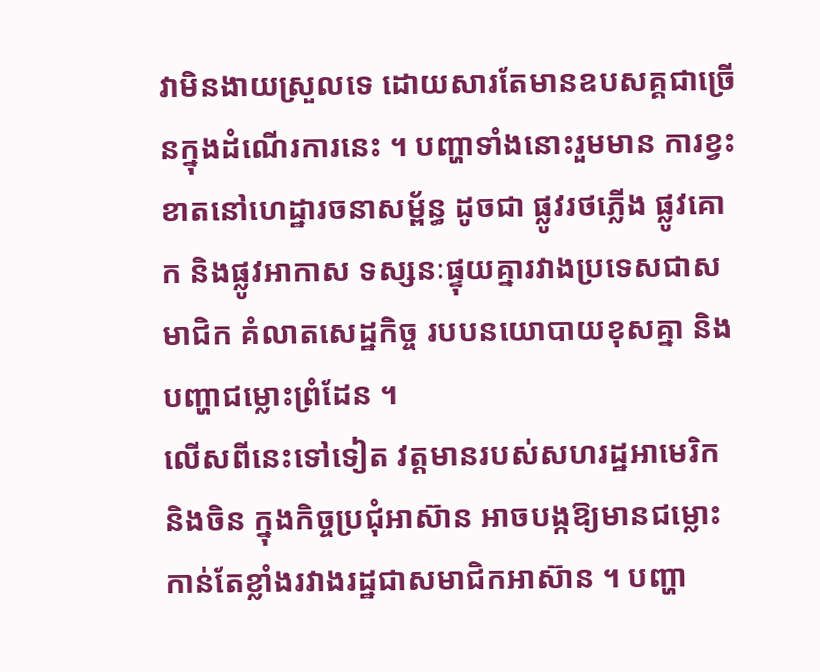វាមិនងាយស្រួលទេ ដោយសារតែមានឧបសគ្គជាច្រើនក្នុងដំណើរការនេះ ។ បញ្ហាទាំងនោះរួមមាន ការខ្វះខាតនៅហេដ្ឋារចនាសម្ព័ន្ធ ដូចជា ផ្លូវរថភ្លើង ផ្លូវគោក និងផ្លូវអាកាស ទស្សនៈផ្ទុយគ្នារវាងប្រទេសជាសមាជិក គំលាតសេដ្ឋកិច្ច របបនយោបាយខុសគ្នា និងបញ្ហាជម្លោះព្រំដែន ។
លើសពីនេះទៅទៀត វត្តមានរបស់សហរដ្ឋអាមេរិក និងចិន ក្នុងកិច្ចប្រជុំអាស៊ាន អាចបង្កឱ្យមានជម្លោះកាន់តែខ្លាំងរវាងរដ្ឋជាសមាជិកអាស៊ាន ។ បញ្ហា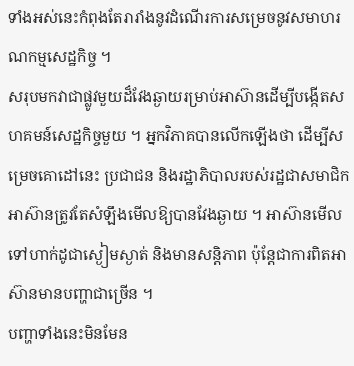ទាំងអស់នេះកំពុងតែរារាំងនូវដំណើរការសម្រេចនូវសមាហរណកម្មសេដ្ឋកិច្ច ។
សរុបមកវាជាផ្លូវមួយដ៏វែងឆ្ងាយរម្រាប់អាស៊ានដើម្បីបង្កើតសហគមន៍សេដ្ឋកិច្ចមួយ ។ អ្នកវិភាគបានលើកឡើងថា ដើម្បីសម្រេចគោដៅនេះ ប្រជាជន និងរដ្ឋាភិបាលរបស់រដ្ឋជាសមាជិកអាស៊ានត្រូវតែសំឡឹងមើលឱ្យបានវែងឆ្ងាយ ។ អាស៊ានមើលទៅហាក់ដូជាស្ងៀមស្ងាត់ និងមានសន្តិភាព ប៉ុន្តែជាការពិតអាស៊ានមានបញ្ហាជាច្រើន ។
បញ្ហាទាំងនេះមិនមែន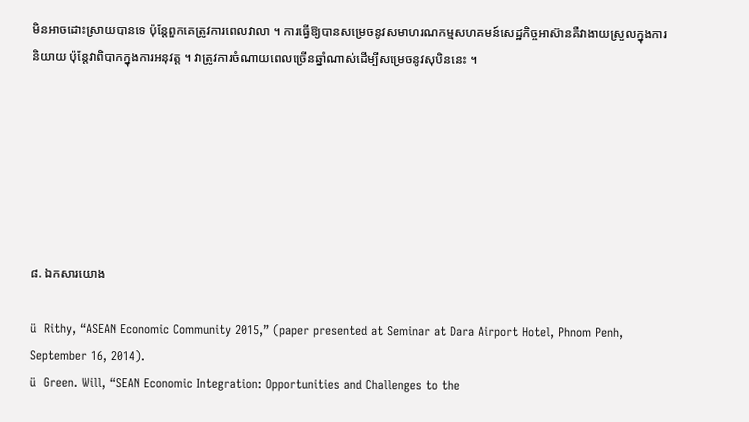មិនអាចដោះស្រាយបានទេ ប៉ុន្តែពួកគេត្រូវការពេលវាលា ។ ការធ្វើឱ្យបានសម្រេចនូវសមាហរណកម្មសហគមន៍សេដ្ឋកិច្ចអាស៊ានគឺវាងាយស្រួលក្នុងការនិយាយ ប៉ុន្តែវាពិបាកក្នុងការអនុវត្ត ។ វាត្រូវការចំណាយពេលច្រើនឆ្នាំណាស់ដើម្បីសម្រេចនូវសុបិននេះ ។







៨. ឯកសារយោង

ü  Rithy, “ASEAN Economic Community 2015,” (paper presented at Seminar at Dara Airport Hotel, Phnom Penh, September 16, 2014).
ü  Green. Will, “SEAN Economic Integration: Opportunities and Challenges to the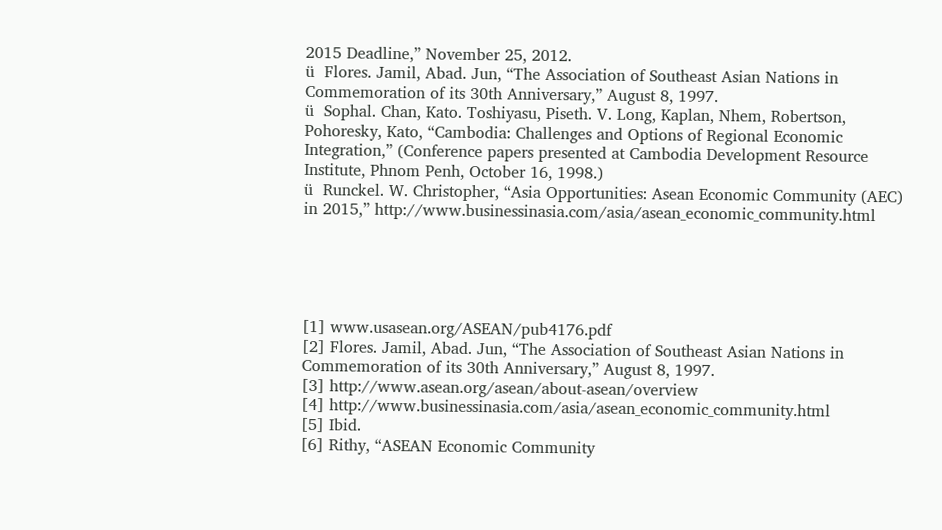2015 Deadline,” November 25, 2012.
ü  Flores. Jamil, Abad. Jun, “The Association of Southeast Asian Nations in Commemoration of its 30th Anniversary,” August 8, 1997.
ü  Sophal. Chan, Kato. Toshiyasu, Piseth. V. Long, Kaplan, Nhem, Robertson, Pohoresky, Kato, “Cambodia: Challenges and Options of Regional Economic Integration,” (Conference papers presented at Cambodia Development Resource Institute, Phnom Penh, October 16, 1998.)
ü  Runckel. W. Christopher, “Asia Opportunities: Asean Economic Community (AEC) in 2015,” http://www.businessinasia.com/asia/asean_economic_community.html





[1] www.usasean.org/ASEAN/pub4176.pdf
[2] Flores. Jamil, Abad. Jun, “The Association of Southeast Asian Nations in Commemoration of its 30th Anniversary,” August 8, 1997.
[3] http://www.asean.org/asean/about-asean/overview
[4] http://www.businessinasia.com/asia/asean_economic_community.html
[5] Ibid.
[6] Rithy, “ASEAN Economic Community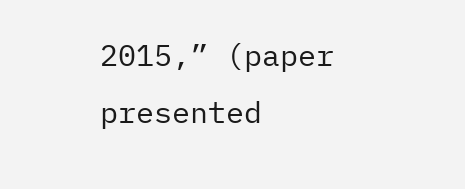2015,” (paper presented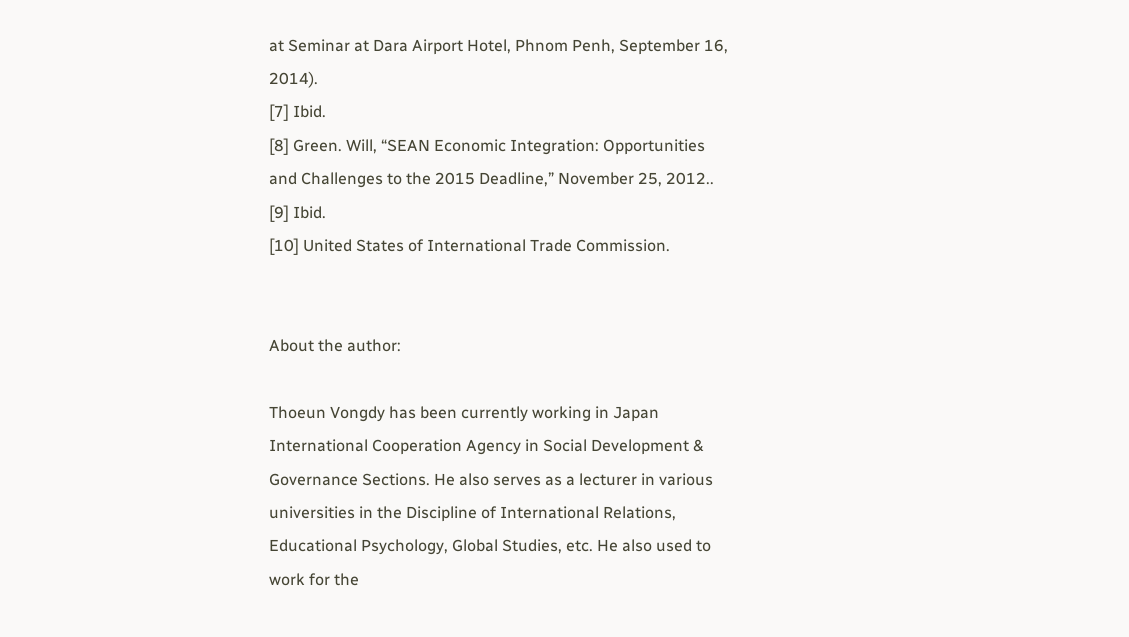at Seminar at Dara Airport Hotel, Phnom Penh, September 16, 2014).
[7] Ibid.
[8] Green. Will, “SEAN Economic Integration: Opportunities and Challenges to the 2015 Deadline,” November 25, 2012..
[9] Ibid.
[10] United States of International Trade Commission.


About the author:

Thoeun Vongdy has been currently working in Japan International Cooperation Agency in Social Development & Governance Sections. He also serves as a lecturer in various universities in the Discipline of International Relations, Educational Psychology, Global Studies, etc. He also used to work for the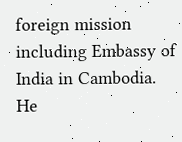foreign mission including Embassy of India in Cambodia. He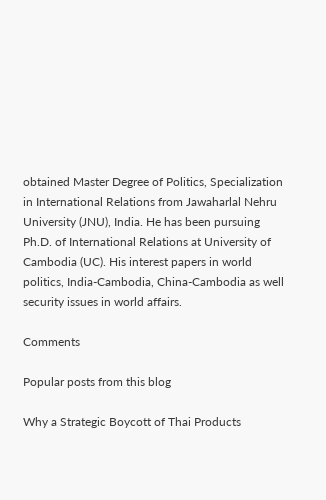obtained Master Degree of Politics, Specialization in International Relations from Jawaharlal Nehru University (JNU), India. He has been pursuing Ph.D. of International Relations at University of Cambodia (UC). His interest papers in world politics, India-Cambodia, China-Cambodia as well security issues in world affairs.

Comments

Popular posts from this blog

Why a Strategic Boycott of Thai Products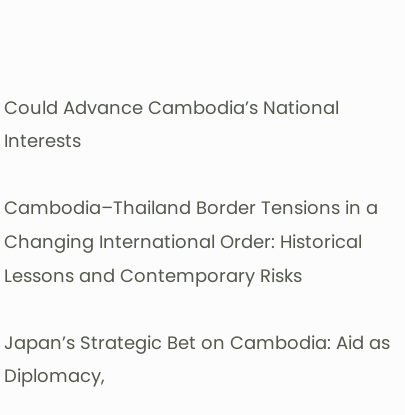Could Advance Cambodia’s National Interests

Cambodia–Thailand Border Tensions in a Changing International Order: Historical Lessons and Contemporary Risks

Japan’s Strategic Bet on Cambodia: Aid as Diplomacy,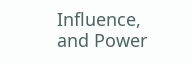Influence, and Power